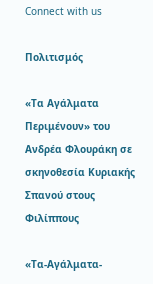Connect with us

Πολιτισμός

«Τα Αγάλματα Περιμένουν» του Ανδρέα Φλουράκη σε σκηνοθεσία Κυριακής Σπανού στους Φιλίππους

«Τα-Αγάλματα-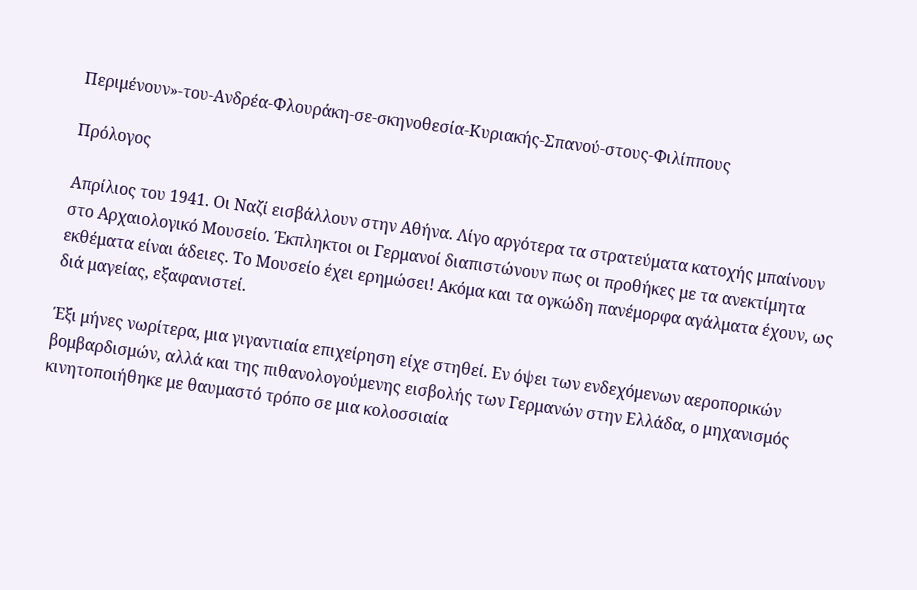Περιμένουν»-του-Ανδρέα-Φλουράκη-σε-σκηνοθεσία-Κυριακής-Σπανού-στους-Φιλίππους

Πρόλογος

Απρίλιος του 1941. Οι Ναζί εισβάλλουν στην Αθήνα. Λίγο αργότερα τα στρατεύματα κατοχής μπαίνουν στο Αρχαιολογικό Μουσείο. Έκπληκτοι οι Γερμανοί διαπιστώνουν πως οι προθήκες με τα ανεκτίμητα εκθέματα είναι άδειες. Το Μουσείο έχει ερημώσει! Ακόμα και τα ογκώδη πανέμορφα αγάλματα έχουν, ως διά μαγείας, εξαφανιστεί.

Έξι μήνες νωρίτερα, μια γιγαντιαία επιχείρηση είχε στηθεί. Εν όψει των ενδεχόμενων αεροπορικών βομβαρδισμών, αλλά και της πιθανολογούμενης εισβολής των Γερμανών στην Ελλάδα, ο μηχανισμός κινητοποιήθηκε με θαυμαστό τρόπο σε μια κολοσσιαία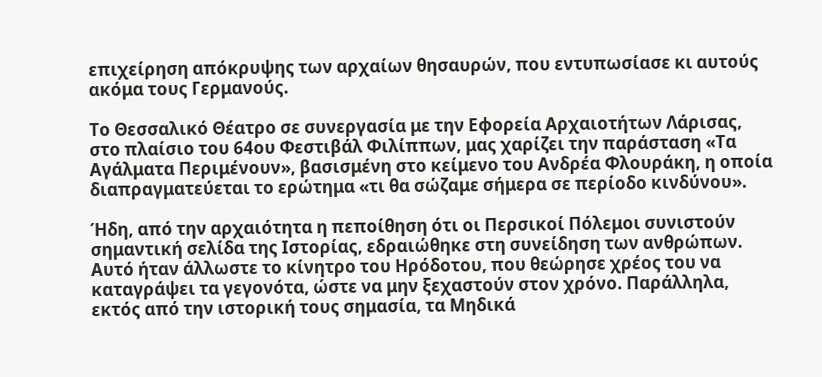επιχείρηση απόκρυψης των αρχαίων θησαυρών, που εντυπωσίασε κι αυτούς ακόμα τους Γερμανούς.

Το Θεσσαλικό Θέατρο σε συνεργασία με την Εφορεία Αρχαιοτήτων Λάρισας, στο πλαίσιο του 64ου Φεστιβάλ Φιλίππων, μας χαρίζει την παράσταση «Τα Αγάλματα Περιμένουν», βασισμένη στο κείμενο του Ανδρέα Φλουράκη, η οποία διαπραγματεύεται το ερώτημα «τι θα σώζαμε σήμερα σε περίοδο κινδύνου».

Ήδη, από την αρχαιότητα η πεποίθηση ότι οι Περσικοί Πόλεμοι συνιστούν σημαντική σελίδα της Ιστορίας, εδραιώθηκε στη συνείδηση των ανθρώπων. Αυτό ήταν άλλωστε το κίνητρο του Ηρόδοτου, που θεώρησε χρέος του να καταγράψει τα γεγονότα, ώστε να μην ξεχαστούν στον χρόνο. Παράλληλα, εκτός από την ιστορική τους σημασία, τα Μηδικά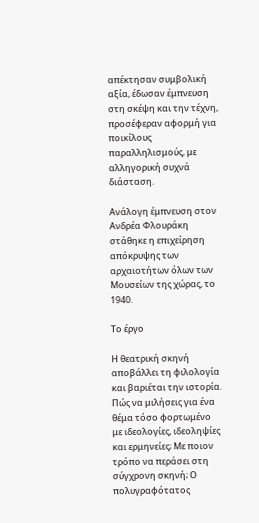απέκτησαν συμβολική αξία, έδωσαν έμπνευση στη σκέψη και την τέχνη, προσέφεραν αφορμή για ποικίλους παραλληλισμούς, με αλληγορική συχνά διάσταση.

Ανάλογη έμπνευση στον Ανδρέα Φλουράκη στάθηκε η επιχείρηση απόκρυψης των αρχαιοτήτων όλων των Μουσείων της χώρας, το 1940.

Το έργο

Η θεατρική σκηνή αποβάλλει τη φιλολογία και βαριέται την ιστορία. Πώς να μιλήσεις για ένα θέμα τόσο φορτωμένο με ιδεολογίες, ιδεοληψίες και ερμηνείες; Με ποιον τρόπο να περάσει στη σύγχρονη σκηνή; Ο πολυγραφότατος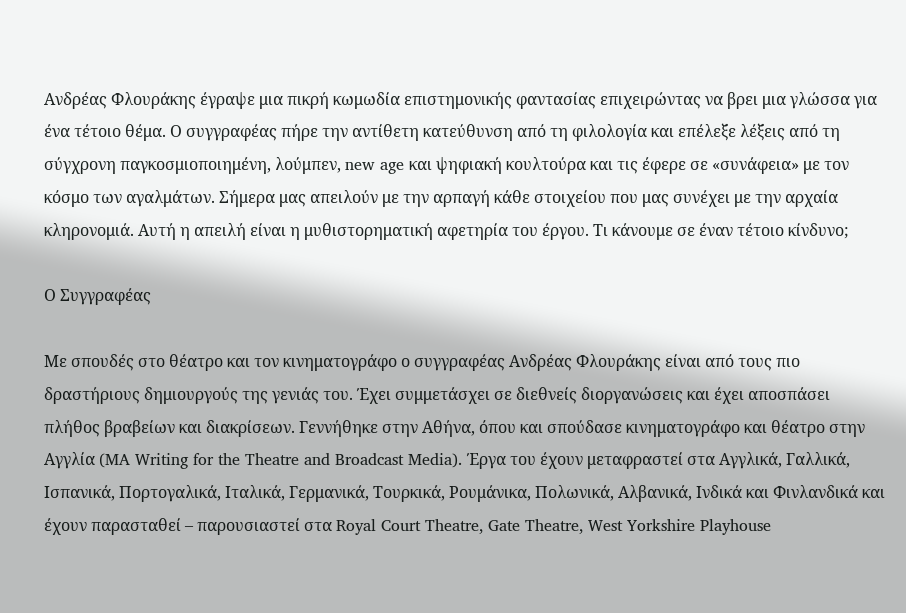Ανδρέας Φλουράκης έγραψε μια πικρή κωμωδία επιστημονικής φαντασίας επιχειρώντας να βρει μια γλώσσα για ένα τέτοιο θέμα. Ο συγγραφέας πήρε την αντίθετη κατεύθυνση από τη φιλολογία και επέλεξε λέξεις από τη σύγχρονη παγκοσμιοποιημένη, λούμπεν, new age και ψηφιακή κουλτούρα και τις έφερε σε «συνάφεια» με τον κόσμο των αγαλμάτων. Σήμερα μας απειλούν με την αρπαγή κάθε στοιχείου που μας συνέχει με την αρχαία κληρονομιά. Αυτή η απειλή είναι η μυθιστορηματική αφετηρία του έργου. Τι κάνουμε σε έναν τέτοιο κίνδυνο;

Ο Συγγραφέας

Με σπουδές στο θέατρο και τον κινηματογράφο ο συγγραφέας Ανδρέας Φλουράκης είναι από τους πιο δραστήριους δημιουργούς της γενιάς του. Έχει συμμετάσχει σε διεθνείς διοργανώσεις και έχει αποσπάσει πλήθος βραβείων και διακρίσεων. Γεννήθηκε στην Αθήνα, όπου και σπούδασε κινηματογράφο και θέατρο στην Αγγλία (MA Writing for the Theatre and Broadcast Media). Έργα του έχουν μεταφραστεί στα Αγγλικά, Γαλλικά, Ισπανικά, Πορτογαλικά, Ιταλικά, Γερμανικά, Τουρκικά, Ρουμάνικα, Πολωνικά, Αλβανικά, Ινδικά και Φινλανδικά και έχουν παρασταθεί – παρουσιαστεί στα Royal Court Theatre, Gate Theatre, West Yorkshire Playhouse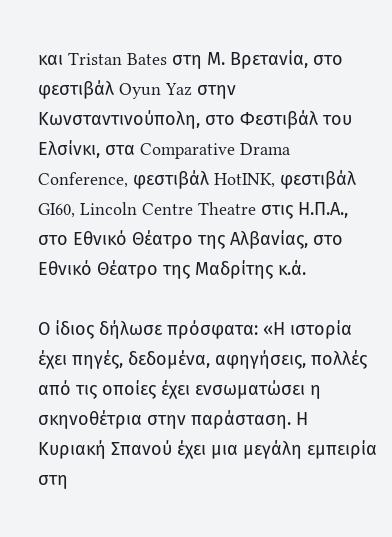και Tristan Bates στη Μ. Βρετανία, στο φεστιβάλ Oyun Yaz στην Κωνσταντινούπολη, στο Φεστιβάλ του Ελσίνκι, στα Comparative Drama Conference, φεστιβάλ HotINK, φεστιβάλ GI60, Lincoln Centre Theatre στις Η.Π.Α., στο Εθνικό Θέατρο της Αλβανίας, στο Εθνικό Θέατρο της Μαδρίτης κ.ά.

Ο ίδιος δήλωσε πρόσφατα: «Η ιστορία έχει πηγές, δεδομένα, αφηγήσεις, πολλές από τις οποίες έχει ενσωματώσει η σκηνοθέτρια στην παράσταση. Η Κυριακή Σπανού έχει μια μεγάλη εμπειρία στη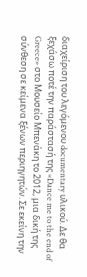διαχείριση του λεγόμενου documentary υλικού. Δε θα ξεχάσω ποτέ την παράστασή της «Dance me to the end of Greece» στο Μουσείο Μπενάκη το 2012, μια δική της σύνθεση σε κείμενα ξένων περιηγητών. Σε εκείνη την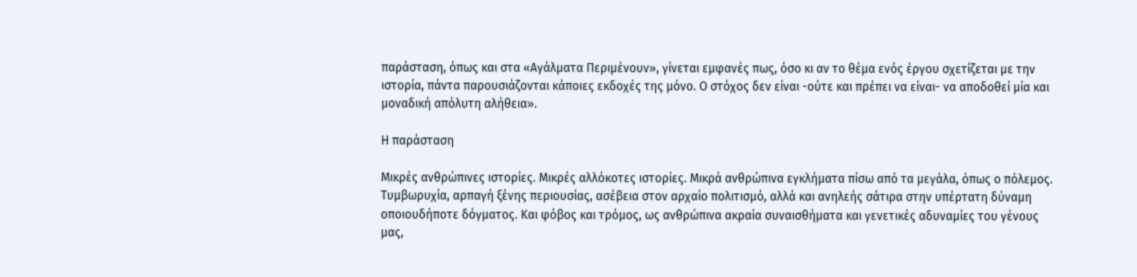παράσταση, όπως και στα «Αγάλματα Περιμένουν», γίνεται εμφανές πως, όσο κι αν το θέμα ενός έργου σχετίζεται με την ιστορία, πάντα παρουσιάζονται κάποιες εκδοχές της μόνο. Ο στόχος δεν είναι -ούτε και πρέπει να είναι- να αποδοθεί μία και μοναδική απόλυτη αλήθεια».

Η παράσταση

Μικρές ανθρώπινες ιστορίες. Μικρές αλλόκοτες ιστορίες. Μικρά ανθρώπινα εγκλήματα πίσω από τα μεγάλα, όπως ο πόλεμος. Τυμβωρυχία, αρπαγή ξένης περιουσίας, ασέβεια στον αρχαίο πολιτισμό, αλλά και ανηλεής σάτιρα στην υπέρτατη δύναμη οποιουδήποτε δόγματος. Και φόβος και τρόμος, ως ανθρώπινα ακραία συναισθήματα και γενετικές αδυναμίες του γένους μας,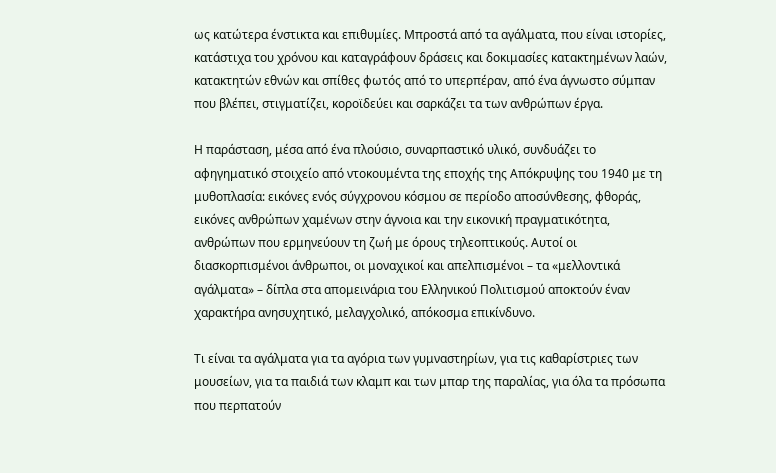ως κατώτερα ένστικτα και επιθυμίες. Μπροστά από τα αγάλματα, που είναι ιστορίες, κατάστιχα του χρόνου και καταγράφουν δράσεις και δοκιμασίες κατακτημένων λαών, κατακτητών εθνών και σπίθες φωτός από το υπερπέραν, από ένα άγνωστο σύμπαν που βλέπει, στιγματίζει, κοροϊδεύει και σαρκάζει τα των ανθρώπων έργα.

Η παράσταση, μέσα από ένα πλούσιο, συναρπαστικό υλικό, συνδυάζει το αφηγηματικό στοιχείο από ντοκουμέντα της εποχής της Απόκρυψης του 1940 με τη μυθοπλασία: εικόνες ενός σύγχρονου κόσμου σε περίοδο αποσύνθεσης, φθοράς, εικόνες ανθρώπων χαμένων στην άγνοια και την εικονική πραγματικότητα, ανθρώπων που ερμηνεύουν τη ζωή με όρους τηλεοπτικούς. Αυτοί οι διασκορπισμένοι άνθρωποι, οι μοναχικοί και απελπισμένοι – τα «μελλοντικά αγάλματα» – δίπλα στα απομεινάρια του Ελληνικού Πολιτισμού αποκτούν έναν χαρακτήρα ανησυχητικό, μελαγχολικό, απόκοσμα επικίνδυνο.

Τι είναι τα αγάλματα για τα αγόρια των γυμναστηρίων, για τις καθαρίστριες των μουσείων, για τα παιδιά των κλαμπ και των μπαρ της παραλίας, για όλα τα πρόσωπα που περπατούν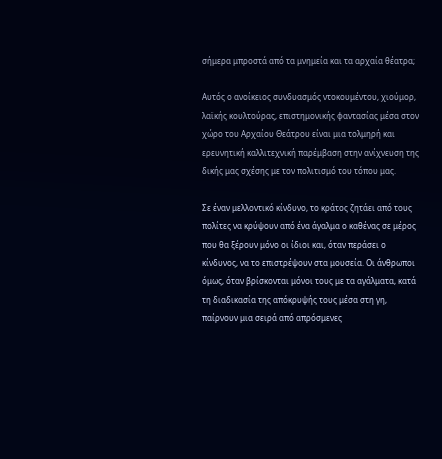σήμερα μπροστά από τα μνημεία και τα αρχαία θέατρα;

Αυτός ο ανοίκειος συνδυασμός ντοκουμέντου, χιούμορ, λαϊκής κουλτούρας, επιστημονικής φαντασίας μέσα στον χώρο του Αρχαίου Θεάτρου είναι μια τολμηρή και ερευνητική καλλιτεχνική παρέμβαση στην ανίχνευση της δικής μας σχέσης με τον πολιτισμό του τόπου μας.

Σε έναν μελλοντικό κίνδυνο, το κράτος ζητάει από τους πολίτες να κρύψουν από ένα άγαλμα ο καθένας σε μέρος που θα ξέρουν μόνο οι ίδιοι και, όταν περάσει ο κίνδυνος, να το επιστρέψουν στα μουσεία. Οι άνθρωποι όμως, όταν βρίσκονται μόνοι τους με τα αγάλματα, κατά τη διαδικασία της απόκρυψής τους μέσα στη γη, παίρνουν μια σειρά από απρόσμενες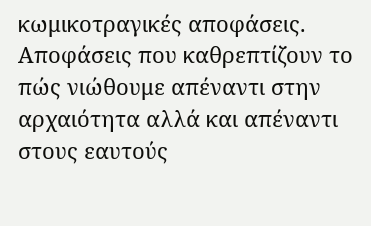κωμικοτραγικές αποφάσεις. Αποφάσεις που καθρεπτίζουν το πώς νιώθουμε απέναντι στην αρχαιότητα αλλά και απέναντι στους εαυτούς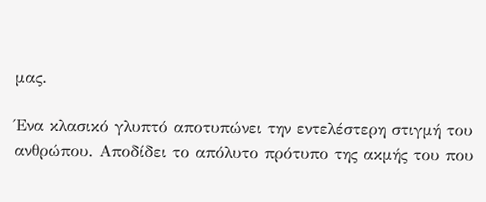μας.

Ένα κλασικό γλυπτό αποτυπώνει την εντελέστερη στιγμή του ανθρώπου. Αποδίδει το απόλυτο πρότυπο της ακμής του που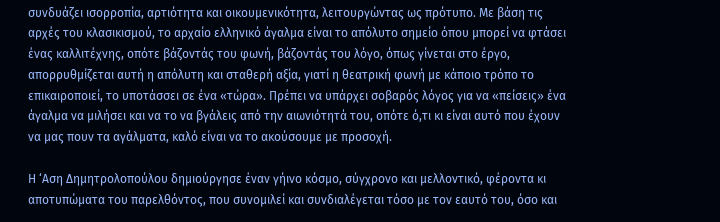συνδυάζει ισορροπία, αρτιότητα και οικουμενικότητα, λειτουργώντας ως πρότυπο. Με βάση τις αρχές του κλασικισμού, το αρχαίο ελληνικό άγαλμα είναι το απόλυτο σημείο όπου μπορεί να φτάσει ένας καλλιτέχνης, οπότε βάζοντάς του φωνή, βάζοντάς του λόγο, όπως γίνεται στο έργο, απορρυθμίζεται αυτή η απόλυτη και σταθερή αξία, γιατί η θεατρική φωνή με κάποιο τρόπο το επικαιροποιεί, το υποτάσσει σε ένα «τώρα». Πρέπει να υπάρχει σοβαρός λόγος για να «πείσεις» ένα άγαλμα να μιλήσει και να το να βγάλεις από την αιωνιότητά του, οπότε ό,τι κι είναι αυτό που έχουν να μας πουν τα αγάλματα, καλό είναι να το ακούσουμε με προσοχή.

Η ‘Αση Δημητρολοπούλου δημιούργησε έναν γήινο κόσμο, σύγχρονο και μελλοντικό, φέροντα κι αποτυπώματα του παρελθόντος, που συνομιλεί και συνδιαλέγεται τόσο με τον εαυτό του, όσο και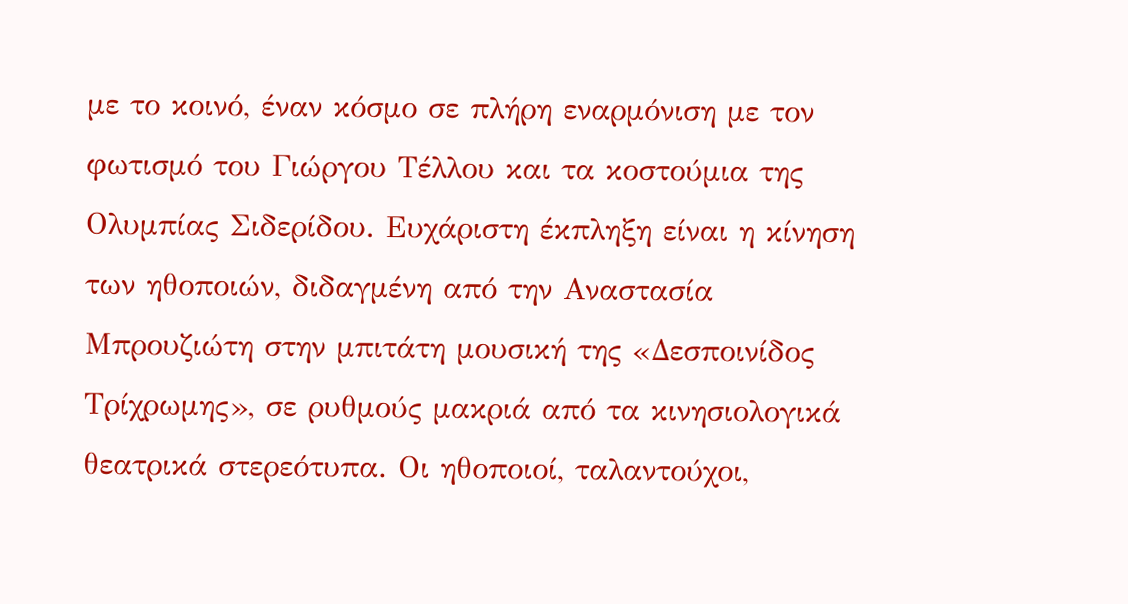με το κοινό, έναν κόσμο σε πλήρη εναρμόνιση με τον φωτισμό του Γιώργου Τέλλου και τα κοστούμια της Ολυμπίας Σιδερίδου. Ευχάριστη έκπληξη είναι η κίνηση των ηθοποιών, διδαγμένη από την Αναστασία Μπρουζιώτη στην μπιτάτη μουσική της «Δεσποινίδος Τρίχρωμης», σε ρυθμούς μακριά από τα κινησιολογικά θεατρικά στερεότυπα. Οι ηθοποιοί, ταλαντούχοι,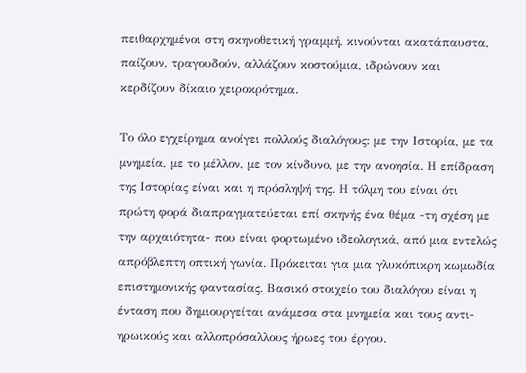πειθαρχημένοι στη σκηνοθετική γραμμή, κινούνται ακατάπαυστα, παίζουν, τραγουδούν, αλλάζουν κοστούμια, ιδρώνουν και κερδίζουν δίκαιο χειροκρότημα.

Το όλο εγχείρημα ανοίγει πολλούς διαλόγους: με την Ιστορία, με τα μνημεία, με το μέλλον, με τον κίνδυνο, με την ανοησία. Η επίδραση της Ιστορίας είναι και η πρόσληψή της. Η τόλμη του είναι ότι πρώτη φορά διαπραγματεύεται επί σκηνής ένα θέμα -τη σχέση με την αρχαιότητα- που είναι φορτωμένο ιδεολογικά, από μια εντελώς απρόβλεπτη οπτική γωνία. Πρόκειται για μια γλυκόπικρη κωμωδία επιστημονικής φαντασίας. Βασικό στοιχείο του διαλόγου είναι η ένταση που δημιουργείται ανάμεσα στα μνημεία και τους αντι-ηρωικούς και αλλοπρόσαλλους ήρωες του έργου.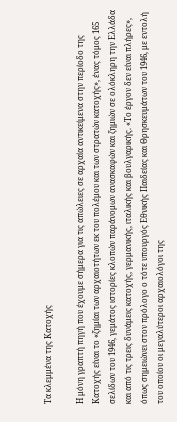Τα κλεμμένα της Κατοχής

Η μόνη γραπτή πηγή που έχουμε σήμερα για τις απώλειες σε αρχαία αντικείμενα στην περίοδο της Κατοχής είναι το «ζημίαι των αρχαιοτήτων εκ του πολέμου και των στρατών κατοχής», ένας τόμος 165 σελίδων του 1946, γεμάτος ιστορίες κλοπών παράνομων ανασκαφών και ζημιών σε ολόκληρη την Ελλάδα και από τις τρεις δυνάμεις κατοχής, γερμανικής, ιταλικής και βουλγαρικής. «Το έργον δεν είναι πλήρες», όπως σημειώνει στον πρόλογο ο τότε υπουργός Εθνικής Παιδείας και Θρησκευμάτων του 1946, με εντολή του οποίου οι μεγαλύτεροι αρχαιολόγοι της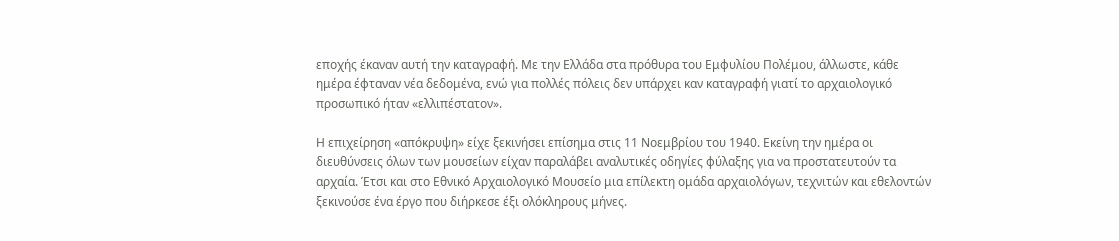εποχής έκαναν αυτή την καταγραφή. Με την Ελλάδα στα πρόθυρα του Εμφυλίου Πολέμου, άλλωστε, κάθε ημέρα έφταναν νέα δεδομένα, ενώ για πολλές πόλεις δεν υπάρχει καν καταγραφή γιατί το αρχαιολογικό προσωπικό ήταν «ελλιπέστατον».

Η επιχείρηση «απόκρυψη» είχε ξεκινήσει επίσημα στις 11 Νοεμβρίου του 1940. Εκείνη την ημέρα οι διευθύνσεις όλων των μουσείων είχαν παραλάβει αναλυτικές οδηγίες φύλαξης για να προστατευτούν τα αρχαία. Έτσι και στο Εθνικό Αρχαιολογικό Μουσείο μια επίλεκτη ομάδα αρχαιολόγων, τεχνιτών και εθελοντών ξεκινούσε ένα έργο που διήρκεσε έξι ολόκληρους μήνες.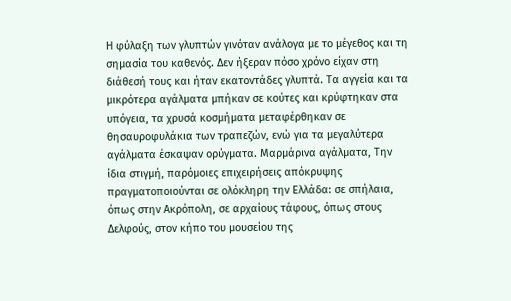Η φύλαξη των γλυπτών γινόταν ανάλογα με το μέγεθος και τη σημασία του καθενός. Δεν ήξεραν πόσο χρόνο είχαν στη διάθεσή τους και ήταν εκατοντάδες γλυπτά. Τα αγγεία και τα μικρότερα αγάλματα μπήκαν σε κούτες και κρύφτηκαν στα υπόγεια, τα χρυσά κοσμήματα μεταφέρθηκαν σε θησαυροφυλάκια των τραπεζών, ενώ για τα μεγαλύτερα αγάλματα έσκαψαν ορύγματα. Μαρμάρινα αγάλματα, Την ίδια στιγμή, παρόμοιες επιχειρήσεις απόκρυψης πραγματοποιούνται σε ολόκληρη την Ελλάδα: σε σπήλαια, όπως στην Ακρόπολη, σε αρχαίους τάφους, όπως στους Δελφούς, στον κήπο του μουσείου της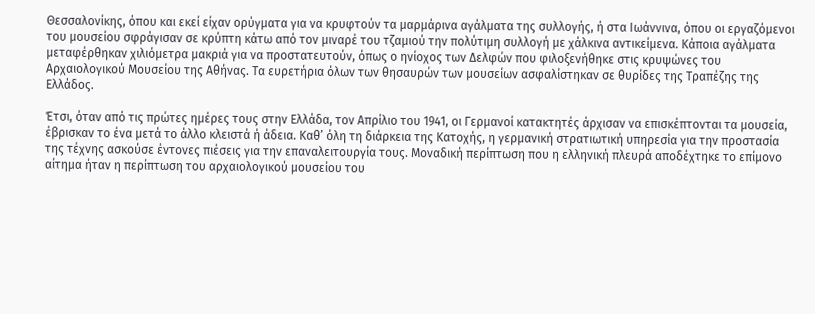Θεσσαλονίκης, όπου και εκεί είχαν ορύγματα για να κρυφτούν τα μαρμάρινα αγάλματα της συλλογής, ή στα Ιωάννινα, όπου οι εργαζόμενοι του μουσείου σφράγισαν σε κρύπτη κάτω από τον μιναρέ του τζαμιού την πολύτιμη συλλογή με χάλκινα αντικείμενα. Κάποια αγάλματα μεταφέρθηκαν χιλιόμετρα μακριά για να προστατευτούν, όπως ο ηνίοχος των Δελφών που φιλοξενήθηκε στις κρυψώνες του Αρχαιολογικού Μουσείου της Αθήνας. Τα ευρετήρια όλων των θησαυρών των μουσείων ασφαλίστηκαν σε θυρίδες της Τραπέζης της Ελλάδος.

Έτσι, όταν από τις πρώτες ημέρες τους στην Ελλάδα, τον Απρίλιο του 1941, οι Γερμανοί κατακτητές άρχισαν να επισκέπτονται τα μουσεία, έβρισκαν το ένα μετά το άλλο κλειστά ή άδεια. Καθ’ όλη τη διάρκεια της Κατοχής, η γερμανική στρατιωτική υπηρεσία για την προστασία της τέχνης ασκούσε έντονες πιέσεις για την επαναλειτουργία τους. Μοναδική περίπτωση που η ελληνική πλευρά αποδέχτηκε το επίμονο αίτημα ήταν η περίπτωση του αρχαιολογικού μουσείου του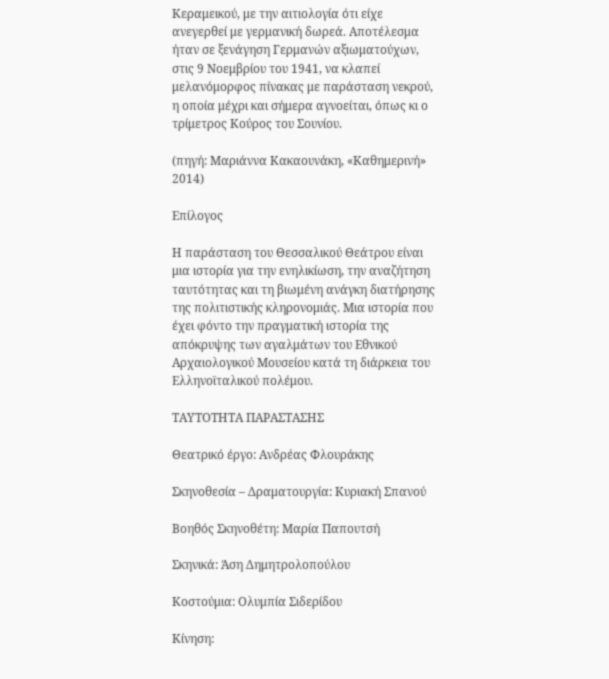Κεραμεικού, με την αιτιολογία ότι είχε ανεγερθεί με γερμανική δωρεά. Αποτέλεσμα ήταν σε ξενάγηση Γερμανών αξιωματούχων, στις 9 Νοεμβρίου του 1941, να κλαπεί μελανόμορφος πίνακας με παράσταση νεκρού, η οποία μέχρι και σήμερα αγνοείται, όπως κι ο τρίμετρος Κούρος του Σουνίου.

(πηγή: Μαριάννα Κακαουνάκη, «Καθημερινή» 2014)

Επίλογος

Η παράσταση του Θεσσαλικού Θεάτρου είναι μια ιστορία για την ενηλικίωση, την αναζήτηση ταυτότητας και τη βιωμένη ανάγκη διατήρησης της πολιτιστικής κληρονομιάς. Μια ιστορία που έχει φόντο την πραγματική ιστορία της απόκρυψης των αγαλμάτων του Εθνικού Αρχαιολογικού Μουσείου κατά τη διάρκεια του Ελληνοϊταλικού πολέμου.

ΤΑΥΤΟΤΗΤΑ ΠΑΡΑΣΤΑΣΗΣ

Θεατρικό έργο: Ανδρέας Φλουράκης

Σκηνοθεσία – Δραματουργία: Κυριακή Σπανού

Βοηθός Σκηνοθέτη: Μαρία Παπουτσή

Σκηνικά: Άση Δημητρολοπούλου

Κοστούμια: Ολυμπία Σιδερίδου

Κίνηση: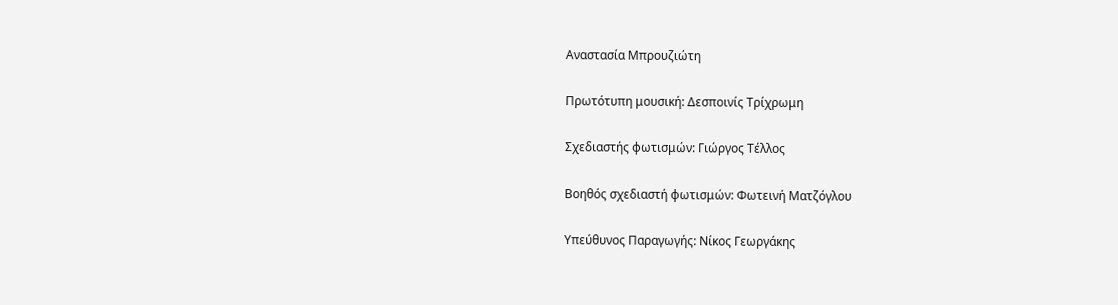Αναστασία Μπρουζιώτη

Πρωτότυπη μουσική: Δεσποινίς Τρίχρωμη

Σχεδιαστής φωτισμών: Γιώργος Τέλλος

Βοηθός σχεδιαστή φωτισμών: Φωτεινή Ματζόγλου

Υπεύθυνος Παραγωγής: Νίκος Γεωργάκης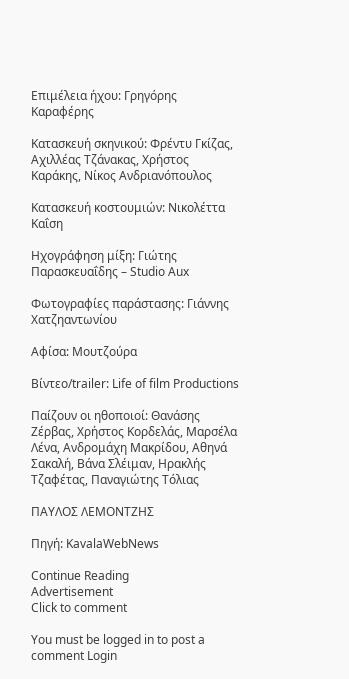Επιμέλεια ήχου: Γρηγόρης Καραφέρης

Κατασκευή σκηνικού: Φρέντυ Γκίζας, Αχιλλέας Τζάνακας, Χρήστος Καράκης, Νίκος Ανδριανόπουλος

Κατασκευή κοστουμιών: Νικολέττα Καΐση

Ηχογράφηση μίξη: Γιώτης Παρασκευαΐδης – Studio Aux

Φωτογραφίες παράστασης: Γιάννης Χατζηαντωνίου

Αφίσα: Μουτζούρα

Βίντεο/trailer: Life of film Productions

Παίζουν οι ηθοποιοί: Θανάσης Ζέρβας, Χρήστος Κορδελάς, Μαρσέλα Λένα, Ανδρομάχη Μακρίδου, Αθηνά Σακαλή, Βάνα Σλέιμαν, Ηρακλής Τζαφέτας, Παναγιώτης Τόλιας

ΠΑΥΛΟΣ ΛΕΜΟΝΤΖΗΣ

Πηγή: KavalaWebNews

Continue Reading
Advertisement
Click to comment

You must be logged in to post a comment Login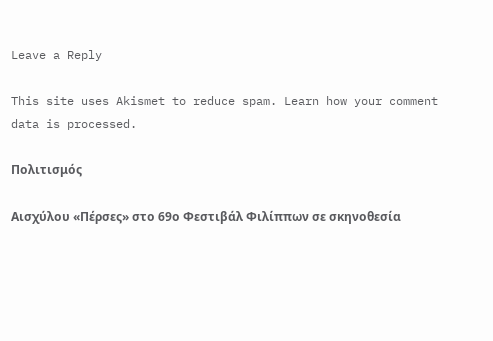Leave a Reply

This site uses Akismet to reduce spam. Learn how your comment data is processed.

Πολιτισμός

Αισχύλου «Πέρσες» στο 69ο Φεστιβάλ Φιλίππων σε σκηνοθεσία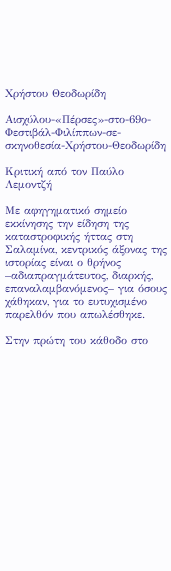Χρήστου Θεοδωρίδη

Αισχύλου-«Πέρσες»-στο-69ο-Φεστιβάλ-Φιλίππων-σε-σκηνοθεσία-Χρήστου-Θεοδωρίδη

Κριτική από τον Παύλο Λεμοντζή

Με αφηγηματικό σημείο εκκίνησης την είδηση της καταστροφικής ήττας στη Σαλαμίνα, κεντρικός άξονας της ιστορίας είναι ο θρήνος –αδιαπραγμάτευτος, διαρκής, επαναλαμβανόμενος– για όσους χάθηκαν, για το ευτυχισμένο παρελθόν που απωλέσθηκε.

Στην πρώτη του κάθοδο στο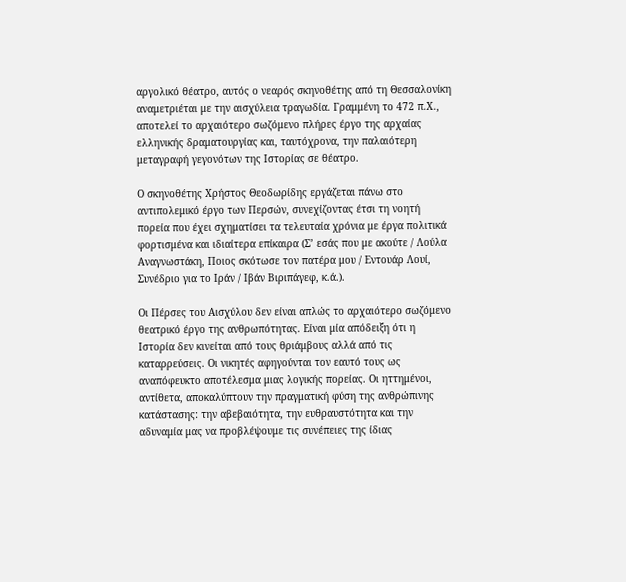αργολικό θέατρο, αυτός ο νεαρός σκηνοθέτης από τη Θεσσαλονίκη αναμετριέται με την αισχύλεια τραγωδία. Γραμμένη το 472 π.Χ., αποτελεί το αρχαιότερο σωζόμενο πλήρες έργο της αρχαίας ελληνικής δραματουργίας και, ταυτόχρονα, την παλαιότερη μεταγραφή γεγονότων της Ιστορίας σε θέατρο.

Ο σκηνοθέτης Χρήστος Θεοδωρίδης εργάζεται πάνω στο αντιπολεμικό έργο των Περσών, συνεχίζοντας έτσι τη νοητή πορεία που έχει σχηματίσει τα τελευταία χρόνια με έργα πολιτικά φορτισμένα και ιδιαίτερα επίκαιρα (Σ’ εσάς που με ακούτε / Λούλα Αναγνωστάκη, Ποιος σκότωσε τον πατέρα μου / Εντουάρ Λουί, Συνέδριο για το Ιράν / Ιβάν Βιριπάγεφ, κ.ά.).

Οι Πέρσες του Αισχύλου δεν είναι απλώς το αρχαιότερο σωζόμενο θεατρικό έργο της ανθρωπότητας. Είναι μία απόδειξη ότι η Ιστορία δεν κινείται από τους θριάμβους αλλά από τις καταρρεύσεις. Οι νικητές αφηγούνται τον εαυτό τους ως αναπόφευκτο αποτέλεσμα μιας λογικής πορείας. Οι ηττημένοι, αντίθετα, αποκαλύπτουν την πραγματική φύση της ανθρώπινης κατάστασης: την αβεβαιότητα, την ευθραυστότητα και την αδυναμία μας να προβλέψουμε τις συνέπειες της ίδιας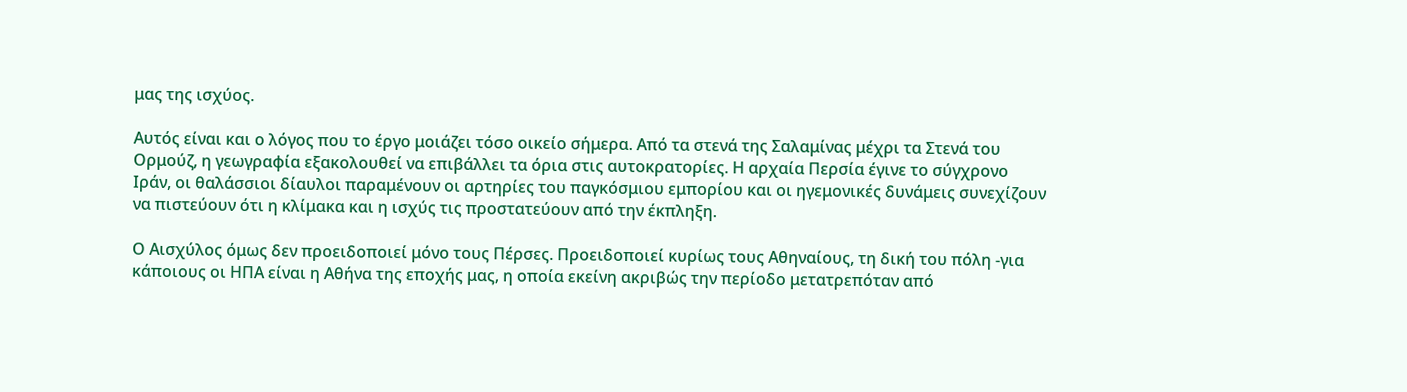μας της ισχύος.

Αυτός είναι και ο λόγος που το έργο μοιάζει τόσο οικείο σήμερα. Από τα στενά της Σαλαμίνας μέχρι τα Στενά του Ορμούζ, η γεωγραφία εξακολουθεί να επιβάλλει τα όρια στις αυτοκρατορίες. Η αρχαία Περσία έγινε το σύγχρονο Ιράν, οι θαλάσσιοι δίαυλοι παραμένουν οι αρτηρίες του παγκόσμιου εμπορίου και οι ηγεμονικές δυνάμεις συνεχίζουν να πιστεύουν ότι η κλίμακα και η ισχύς τις προστατεύουν από την έκπληξη.

Ο Αισχύλος όμως δεν προειδοποιεί μόνο τους Πέρσες. Προειδοποιεί κυρίως τους Αθηναίους, τη δική του πόλη -για κάποιους οι ΗΠΑ είναι η Αθήνα της εποχής μας, η οποία εκείνη ακριβώς την περίοδο μετατρεπόταν από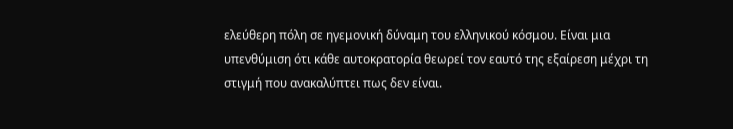ελεύθερη πόλη σε ηγεμονική δύναμη του ελληνικού κόσμου. Είναι μια υπενθύμιση ότι κάθε αυτοκρατορία θεωρεί τον εαυτό της εξαίρεση μέχρι τη στιγμή που ανακαλύπτει πως δεν είναι.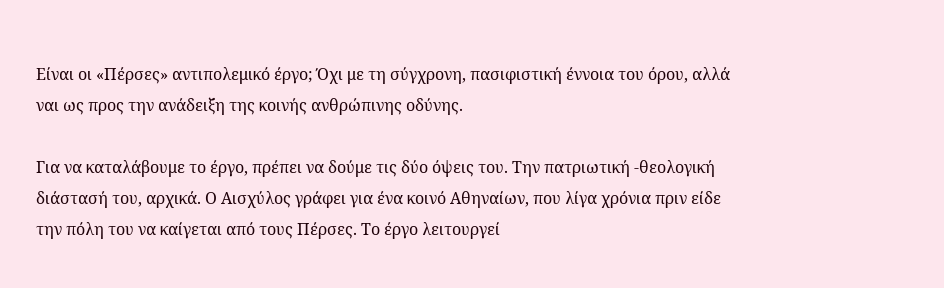Είναι οι «Πέρσες» αντιπολεμικό έργο; Όχι με τη σύγχρονη, πασιφιστική έννοια του όρου, αλλά ναι ως προς την ανάδειξη της κοινής ανθρώπινης οδύνης.

Για να καταλάβουμε το έργο, πρέπει να δούμε τις δύο όψεις του. Την πατριωτική -θεολογική διάστασή του, αρχικά. Ο Αισχύλος γράφει για ένα κοινό Αθηναίων, που λίγα χρόνια πριν είδε την πόλη του να καίγεται από τους Πέρσες. Το έργο λειτουργεί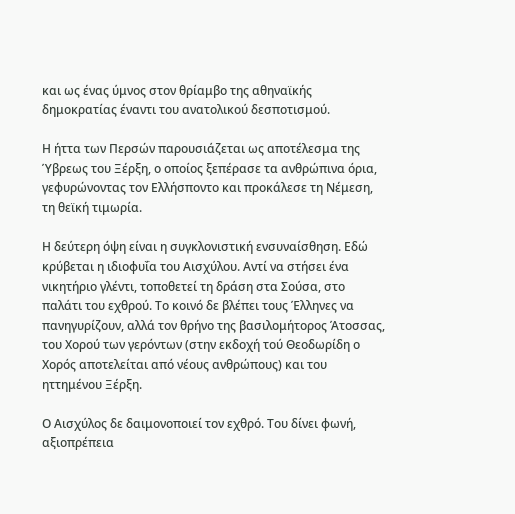και ως ένας ύμνος στον θρίαμβο της αθηναϊκής δημοκρατίας έναντι του ανατολικού δεσποτισμού.

Η ήττα των Περσών παρουσιάζεται ως αποτέλεσμα της Ύβρεως του Ξέρξη, ο οποίος ξεπέρασε τα ανθρώπινα όρια, γεφυρώνοντας τον Ελλήσποντο και προκάλεσε τη Νέμεση, τη θεϊκή τιμωρία.

Η δεύτερη όψη είναι η συγκλονιστική ενσυναίσθηση. Εδώ κρύβεται η ιδιοφυΐα του Αισχύλου. Αντί να στήσει ένα νικητήριο γλέντι, τοποθετεί τη δράση στα Σούσα, στο παλάτι του εχθρού. Το κοινό δε βλέπει τους Έλληνες να πανηγυρίζουν, αλλά τον θρήνο της βασιλομήτορος Άτοσσας, του Χορού των γερόντων (στην εκδοχή τού Θεοδωρίδη ο Χορός αποτελείται από νέους ανθρώπους) και του ηττημένου Ξέρξη.

Ο Αισχύλος δε δαιμονοποιεί τον εχθρό. Του δίνει φωνή, αξιοπρέπεια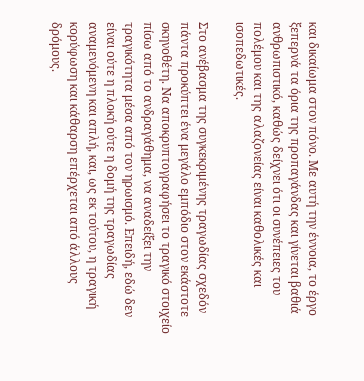και δικαίωμα στον πόνο. Με αυτή την έννοια, το έργο ξεπερνά τα όρια της προπαγάνδας και γίνεται βαθιά ανθρωπιστικό, καθώς δείχνει ότι οι συνέπειες του πολέμου και της αλαζονείας είναι καθολικές και ισοπεδωτικές.

Στο ανέβασμα της συγκεκριμένης τραγωδίας σχεδόν πάντα προκύπτει ένα μεγάλο εμπόδιο στον εκάστοτε σκηνοθέτη. Να αποκρυπτογραφήσει το τραγικό στοιχείο πίσω από το ανδραγάθημα, να αναδείξει την τραγικότητα μέσα από τον ηρωισμό. Επειδή, εδώ δεν είναι ούτε η πλοκή ούτε η δομή της τραγωδίας αναμενόμενη και απλή, και, ως εκ τούτου, η τραγική κορύφωση και κάθαρση επέρχεται από άλλους δρόμους.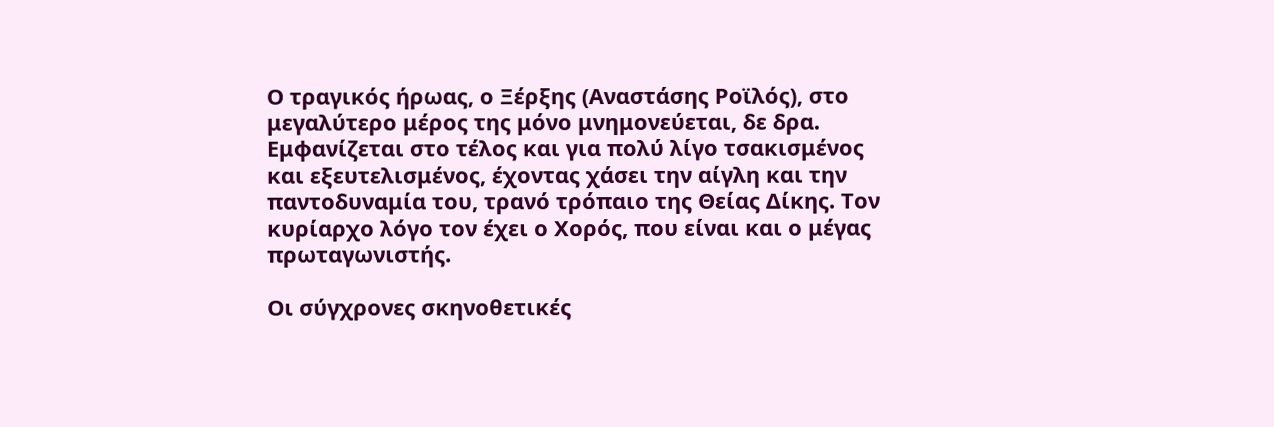Ο τραγικός ήρωας, ο Ξέρξης (Αναστάσης Ροϊλός), στο μεγαλύτερο μέρος της μόνο μνημονεύεται, δε δρα. Εμφανίζεται στο τέλος και για πολύ λίγο τσακισμένος και εξευτελισμένος, έχοντας χάσει την αίγλη και την παντοδυναμία του, τρανό τρόπαιο της Θείας Δίκης. Τον κυρίαρχο λόγο τον έχει ο Χορός, που είναι και ο μέγας πρωταγωνιστής.

Οι σύγχρονες σκηνοθετικές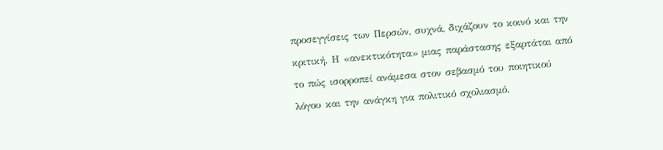προσεγγίσεις των Περσών, συχνά, διχάζουν το κοινό και την κριτική. Η «ανεκτικότητα» μιας παράστασης εξαρτάται από το πώς ισορροπεί ανάμεσα στον σεβασμό του ποιητικού λόγου και την ανάγκη για πολιτικό σχολιασμό.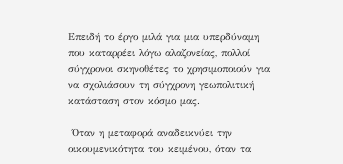Επειδή το έργο μιλά για μια υπερδύναμη που καταρρέει λόγω αλαζονείας, πολλοί σύγχρονοι σκηνοθέτες το χρησιμοποιούν για να σχολιάσουν τη σύγχρονη γεωπολιτική κατάσταση στον κόσμο μας.

 Όταν η μεταφορά αναδεικνύει την οικουμενικότητα του κειμένου, όταν τα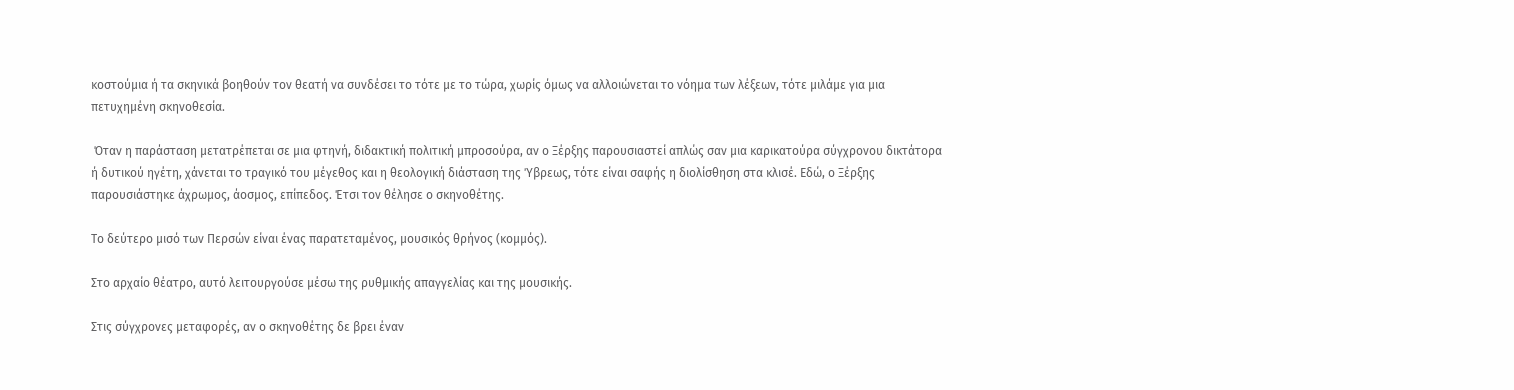κοστούμια ή τα σκηνικά βοηθούν τον θεατή να συνδέσει το τότε με το τώρα, χωρίς όμως να αλλοιώνεται το νόημα των λέξεων, τότε μιλάμε για μια πετυχημένη σκηνοθεσία.

 Όταν η παράσταση μετατρέπεται σε μια φτηνή, διδακτική πολιτική μπροσούρα, αν ο Ξέρξης παρουσιαστεί απλώς σαν μια καρικατούρα σύγχρονου δικτάτορα ή δυτικού ηγέτη, χάνεται το τραγικό του μέγεθος και η θεολογική διάσταση της Ύβρεως, τότε είναι σαφής η διολίσθηση στα κλισέ. Εδώ, ο Ξέρξης παρουσιάστηκε άχρωμος, άοσμος, επίπεδος. Έτσι τον θέλησε ο σκηνοθέτης.

Το δεύτερο μισό των Περσών είναι ένας παρατεταμένος, μουσικός θρήνος (κομμός).

Στο αρχαίο θέατρο, αυτό λειτουργούσε μέσω της ρυθμικής απαγγελίας και της μουσικής.

Στις σύγχρονες μεταφορές, αν ο σκηνοθέτης δε βρει έναν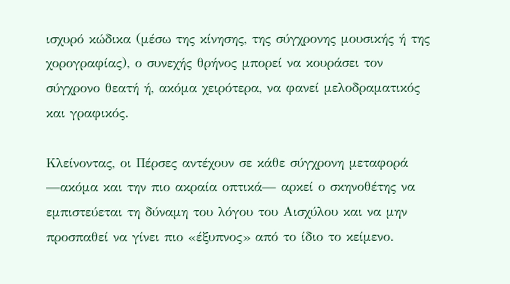ισχυρό κώδικα (μέσω της κίνησης, της σύγχρονης μουσικής ή της χορογραφίας), ο συνεχής θρήνος μπορεί να κουράσει τον σύγχρονο θεατή ή, ακόμα χειρότερα, να φανεί μελοδραματικός και γραφικός.

Κλείνοντας, οι Πέρσες αντέχουν σε κάθε σύγχρονη μεταφορά —ακόμα και την πιο ακραία οπτικά— αρκεί ο σκηνοθέτης να εμπιστεύεται τη δύναμη του λόγου του Αισχύλου και να μην προσπαθεί να γίνει πιο «έξυπνος» από το ίδιο το κείμενο.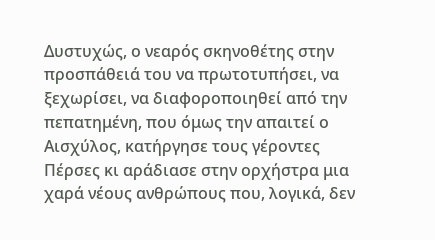Δυστυχώς, ο νεαρός σκηνοθέτης στην προσπάθειά του να πρωτοτυπήσει, να ξεχωρίσει, να διαφοροποιηθεί από την πεπατημένη, που όμως την απαιτεί ο Αισχύλος, κατήργησε τους γέροντες Πέρσες κι αράδιασε στην ορχήστρα μια χαρά νέους ανθρώπους που, λογικά, δεν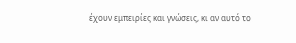έχουν εμπειρίες και γνώσεις, κι αν αυτό το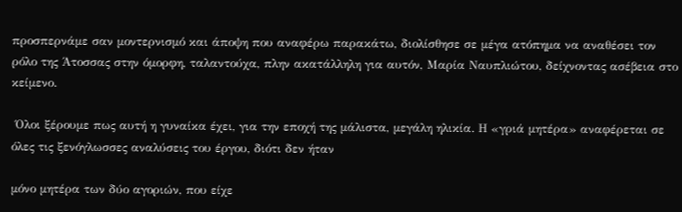προσπερνάμε σαν μοντερνισμό και άποψη που αναφέρω παρακάτω, διολίσθησε σε μέγα ατόπημα να αναθέσει τον ρόλο της Άτοσσας στην όμορφη, ταλαντούχα, πλην ακατάλληλη για αυτόν, Μαρία Ναυπλιώτου, δείχνοντας ασέβεια στο κείμενο.

 Όλοι ξέρουμε πως αυτή η γυναίκα έχει, για την εποχή της μάλιστα, μεγάλη ηλικία. Η «γριά μητέρα» αναφέρεται σε όλες τις ξενόγλωσσες αναλύσεις του έργου, διότι δεν ήταν

μόνο μητέρα των δύο αγοριών, που είχε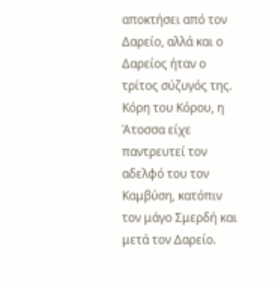αποκτήσει από τον Δαρείο, αλλά και ο Δαρείος ήταν ο τρίτος σύζυγός της. Κόρη του Κόρου, η Άτοσσα είχε παντρευτεί τον αδελφό του τον Καμβύση, κατόπιν τον μάγο Σμερδή και μετά τον Δαρείο.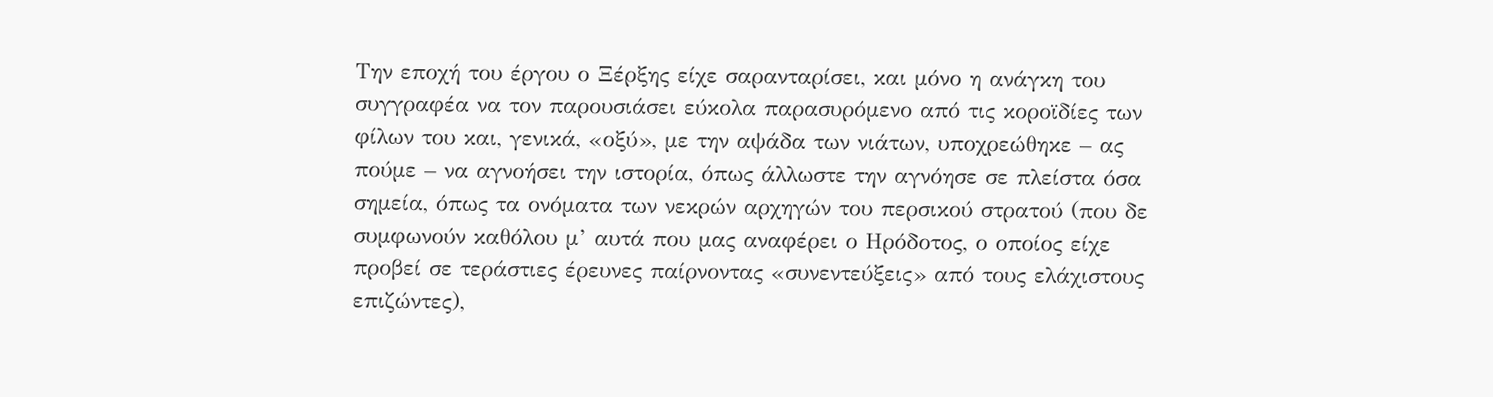Την εποχή του έργου ο Ξέρξης είχε σαρανταρίσει, και μόνο η ανάγκη του συγγραφέα να τον παρουσιάσει εύκολα παρασυρόμενο από τις κοροϊδίες των φίλων του και, γενικά, «οξύ», με την αψάδα των νιάτων, υποχρεώθηκε – ας πούμε – να αγνοήσει την ιστορία, όπως άλλωστε την αγνόησε σε πλείστα όσα σημεία, όπως τα ονόματα των νεκρών αρχηγών του περσικού στρατού (που δε συμφωνούν καθόλου μ’ αυτά που μας αναφέρει ο Ηρόδοτος, ο οποίος είχε προβεί σε τεράστιες έρευνες παίρνοντας «συνεντεύξεις» από τους ελάχιστους επιζώντες),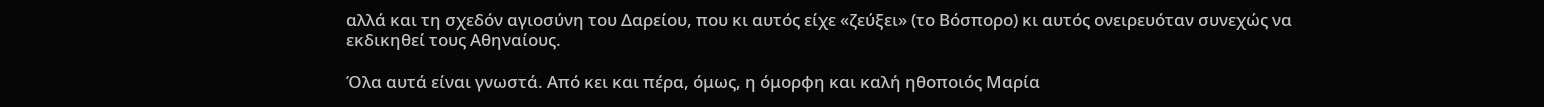αλλά και τη σχεδόν αγιοσύνη του Δαρείου, που κι αυτός είχε «ζεύξει» (το Βόσπορο) κι αυτός ονειρευόταν συνεχώς να εκδικηθεί τους Αθηναίους.

Όλα αυτά είναι γνωστά. Από κει και πέρα, όμως, η όμορφη και καλή ηθοποιός Μαρία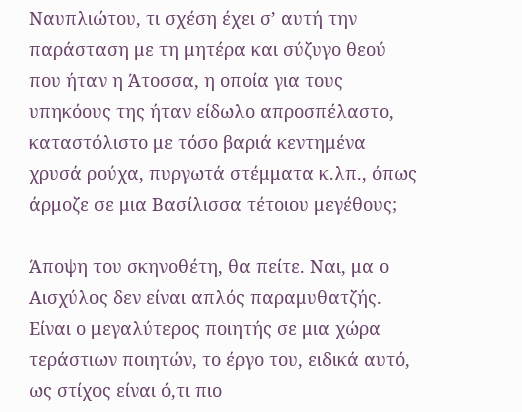Ναυπλιώτου, τι σχέση έχει σ’ αυτή την παράσταση με τη μητέρα και σύζυγο θεού που ήταν η Άτοσσα, η οποία για τους υπηκόους της ήταν είδωλο απροσπέλαστο, καταστόλιστο με τόσο βαριά κεντημένα χρυσά ρούχα, πυργωτά στέμματα κ.λπ., όπως άρμοζε σε μια Βασίλισσα τέτοιου μεγέθους;

Άποψη του σκηνοθέτη, θα πείτε. Ναι, μα ο Αισχύλος δεν είναι απλός παραμυθατζής. Είναι ο μεγαλύτερος ποιητής σε μια χώρα τεράστιων ποιητών, το έργο του, ειδικά αυτό, ως στίχος είναι ό,τι πιο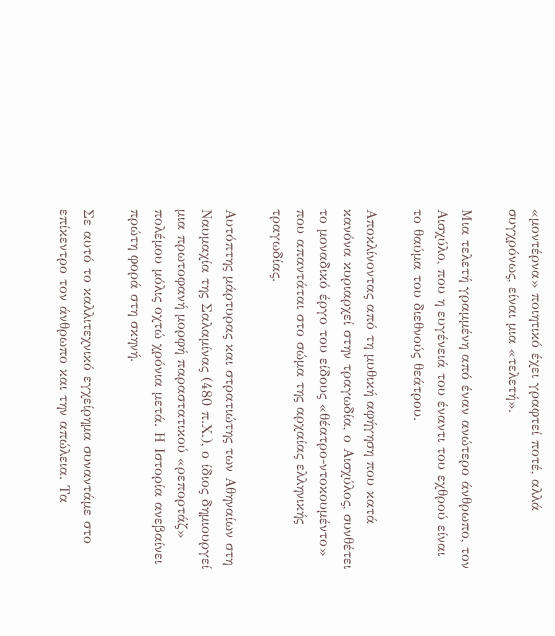«μοντέρνα» ποιητικό έχει γραφτεί ποτέ, αλλά συγχρόνως, είναι μια «τελετή».

Μια τελετή γραμμένη από έναν ανώτερο άνθρωπο, τον Αισχύλο, που η ευγένειά του έναντι του εχθρού είναι το θαύμα του διεθνούς θεάτρου.

Αποκλίνοντας από τη μυθική αφήγηση που κατά κανόνα κυριαρχεί στην τραγωδία, ο Αισχύλος, συνθέτει το μοναδικό έργο του είδους «θέατρο-ντοκουμέντο» που απαντάται στο σώμα της αρχαίας ελληνικής τραγωδίας.

Αυτόπτης μάρτυρας και στρατιώτης των Αθηναίων στη Ναυμαχία της Σαλαμίνας (480 π.Χ.), ο ίδιος δημιουργεί μια πρωτοφανή μορφή παραστατικού «ρεπορτάζ» πολέμου μόλις οχτώ χρόνια μετά. Η Ιστορία ανεβαίνει πρώτη φορά στη σκηνή.

Σε αυτό το καλλιτεχνικό εγχείρημα συναντάμε στο επίκεντρο τον άνθρωπο και την απώλεια. Τα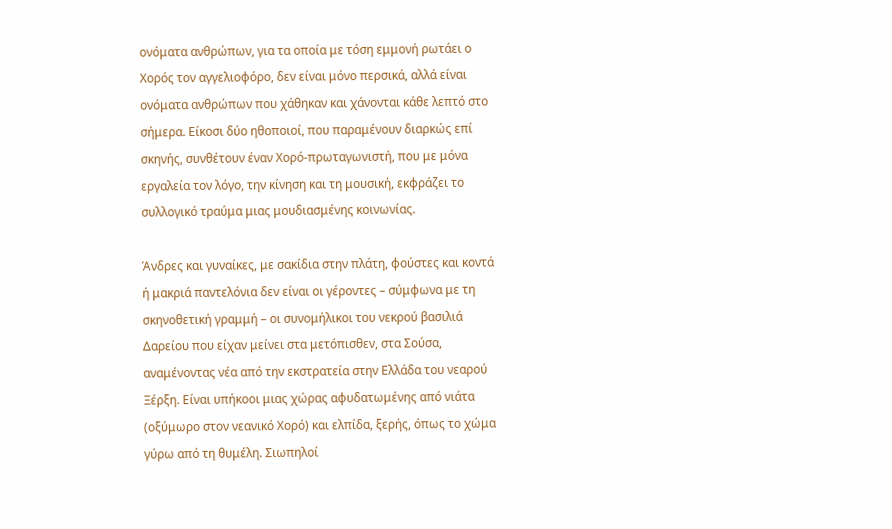ονόματα ανθρώπων, για τα οποία με τόση εμμονή ρωτάει ο Χορός τον αγγελιοφόρο, δεν είναι μόνο περσικά, αλλά είναι ονόματα ανθρώπων που χάθηκαν και χάνονται κάθε λεπτό στο σήμερα. Είκοσι δύο ηθοποιοί, που παραμένουν διαρκώς επί σκηνής, συνθέτουν έναν Χορό-πρωταγωνιστή, που με μόνα εργαλεία τον λόγο, την κίνηση και τη μουσική, εκφράζει το συλλογικό τραύμα μιας μουδιασμένης κοινωνίας.

Άνδρες και γυναίκες, με σακίδια στην πλάτη, φούστες και κοντά ή μακριά παντελόνια δεν είναι οι γέροντες – σύμφωνα με τη σκηνοθετική γραμμή – οι συνομήλικοι του νεκρού βασιλιά Δαρείου που είχαν μείνει στα μετόπισθεν, στα Σούσα, αναμένοντας νέα από την εκστρατεία στην Ελλάδα του νεαρού Ξέρξη. Είναι υπήκοοι μιας χώρας αφυδατωμένης από νιάτα (οξύμωρο στον νεανικό Χορό) και ελπίδα, ξερής, όπως το χώμα γύρω από τη θυμέλη. Σιωπηλοί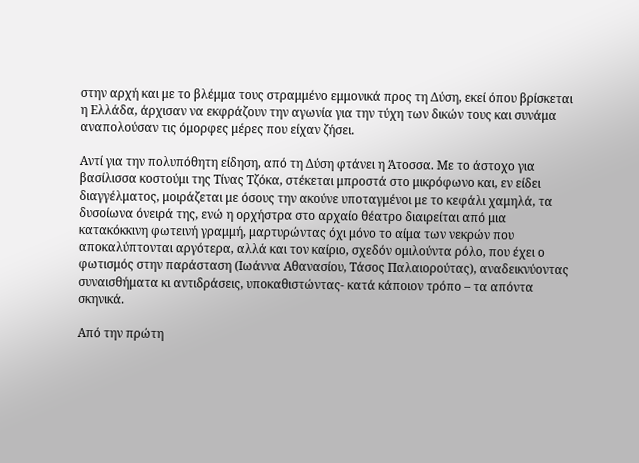στην αρχή και με το βλέμμα τους στραμμένο εμμονικά προς τη Δύση, εκεί όπου βρίσκεται η Ελλάδα, άρχισαν να εκφράζουν την αγωνία για την τύχη των δικών τους και συνάμα αναπολούσαν τις όμορφες μέρες που είχαν ζήσει.

Αντί για την πολυπόθητη είδηση, από τη Δύση φτάνει η Άτοσσα. Με το άστοχο για βασίλισσα κοστούμι της Τίνας Τζόκα, στέκεται μπροστά στο μικρόφωνο και, εν είδει διαγγέλματος, μοιράζεται με όσους την ακούνε υποταγμένοι με το κεφάλι χαμηλά, τα δυσοίωνα όνειρά της, ενώ η ορχήστρα στο αρχαίο θέατρο διαιρείται από μια κατακόκκινη φωτεινή γραμμή, μαρτυρώντας όχι μόνο το αίμα των νεκρών που αποκαλύπτονται αργότερα, αλλά και τον καίριο, σχεδόν ομιλούντα ρόλο, που έχει ο φωτισμός στην παράσταση (Ιωάννα Αθανασίου, Τάσος Παλαιορούτας), αναδεικνύοντας συναισθήματα κι αντιδράσεις, υποκαθιστώντας- κατά κάποιον τρόπο – τα απόντα σκηνικά.

Από την πρώτη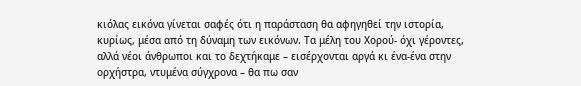κιόλας εικόνα γίνεται σαφές ότι η παράσταση θα αφηγηθεί την ιστορία, κυρίως, μέσα από τη δύναμη των εικόνων. Τα μέλη του Χορού- όχι γέροντες, αλλά νέοι άνθρωποι και το δεχτήκαμε – εισέρχονται αργά κι ένα-ένα στην ορχήστρα, ντυμένα σύγχρονα – θα πω σαν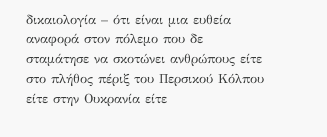δικαιολογία – ότι είναι μια ευθεία αναφορά στον πόλεμο που δε σταμάτησε να σκοτώνει ανθρώπους είτε στο πλήθος πέριξ του Περσικού Κόλπου είτε στην Ουκρανία είτε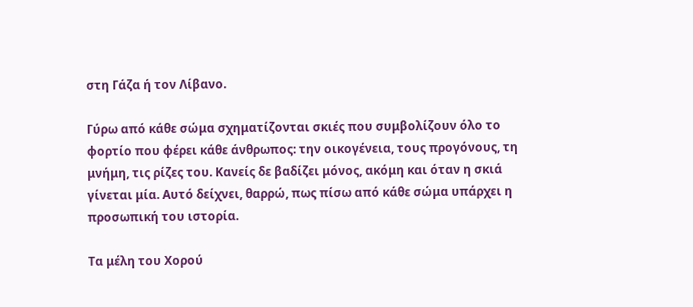στη Γάζα ή τον Λίβανο.

Γύρω από κάθε σώμα σχηματίζονται σκιές που συμβολίζουν όλο το φορτίο που φέρει κάθε άνθρωπος: την οικογένεια, τους προγόνους, τη μνήμη, τις ρίζες του. Κανείς δε βαδίζει μόνος, ακόμη και όταν η σκιά γίνεται μία. Αυτό δείχνει, θαρρώ, πως πίσω από κάθε σώμα υπάρχει η προσωπική του ιστορία.

Τα μέλη του Χορού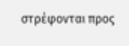στρέφονται προς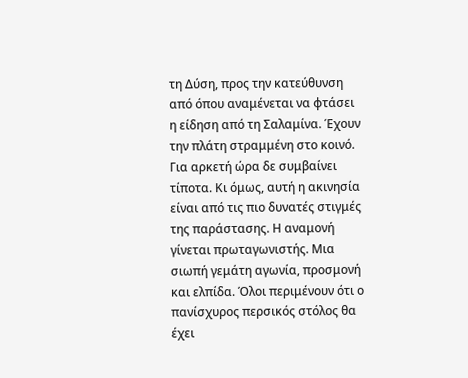τη Δύση, προς την κατεύθυνση από όπου αναμένεται να φτάσει η είδηση από τη Σαλαμίνα. Έχουν την πλάτη στραμμένη στο κοινό. Για αρκετή ώρα δε συμβαίνει τίποτα. Κι όμως, αυτή η ακινησία είναι από τις πιο δυνατές στιγμές της παράστασης. Η αναμονή γίνεται πρωταγωνιστής. Μια σιωπή γεμάτη αγωνία, προσμονή και ελπίδα. Όλοι περιμένουν ότι ο πανίσχυρος περσικός στόλος θα έχει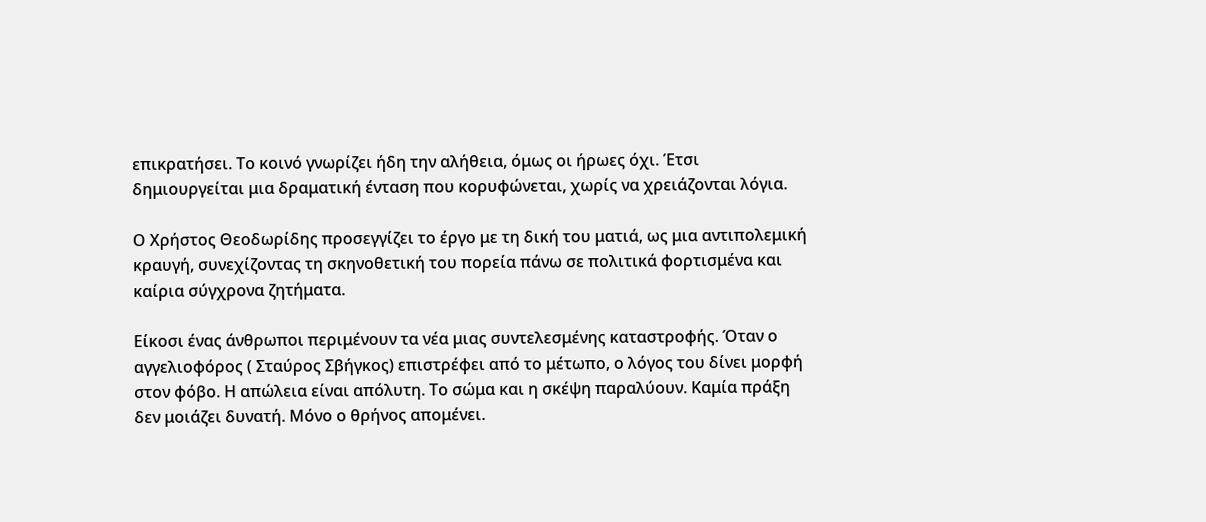επικρατήσει. Το κοινό γνωρίζει ήδη την αλήθεια, όμως οι ήρωες όχι. Έτσι δημιουργείται μια δραματική ένταση που κορυφώνεται, χωρίς να χρειάζονται λόγια.

Ο Χρήστος Θεοδωρίδης προσεγγίζει το έργο με τη δική του ματιά, ως μια αντιπολεμική κραυγή, συνεχίζοντας τη σκηνοθετική του πορεία πάνω σε πολιτικά φορτισμένα και καίρια σύγχρονα ζητήματα.

Είκοσι ένας άνθρωποι περιμένουν τα νέα μιας συντελεσμένης καταστροφής. Όταν ο αγγελιοφόρος ( Σταύρος Σβήγκος) επιστρέφει από το μέτωπο, ο λόγος του δίνει μορφή στον φόβο. Η απώλεια είναι απόλυτη. Το σώμα και η σκέψη παραλύουν. Καμία πράξη δεν μοιάζει δυνατή. Μόνο ο θρήνος απομένει.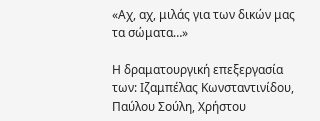«Αχ, αχ, μιλάς για των δικών μας τα σώματα…»

Η δραματουργική επεξεργασία των: Ιζαμπέλας Κωνσταντινίδου, Παύλου Σούλη, Χρήστου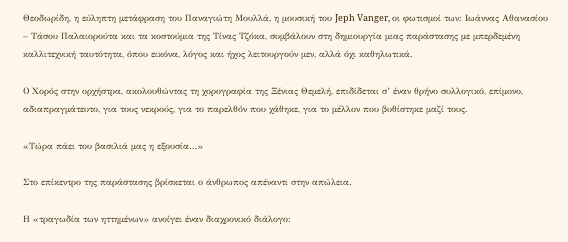Θεοδωρίδη, η εύληπτη μετάφραση του Παναγιώτη Μουλλά, η μουσική του Jeph Vanger, οι φωτισμοί των: Ιωάννας Αθανασίου – Τάσου Παλαιορούτα και τα κοστούμια της Τίνας Τζόκα, συμβάλουν στη δημιουργία μιας παράστασης με μπερδεμένη καλλιτεχνική ταυτότητα, όπου εικόνα, λόγος και ήχος λειτουργούν μεν, αλλά όχι καθηλωτικά.

Ο Χορός στην ορχήστρα, ακολουθώντας τη χορογραφία της Ξένιας Θεμελή, επιδίδεται σ’ έναν θρήνο συλλογικό, επίμονο, αδιαπραγμάτευτο, για τους νεκρούς, για το παρελθόν που χάθηκε, για το μέλλον που βυθίστηκε μαζί τους.

«Τώρα πάει του βασιλιά μας η εξουσία…»

Στο επίκεντρο της παράστασης βρίσκεται ο άνθρωπος απέναντι στην απώλεια.

Η «τραγωδία των ηττημένων» ανοίγει έναν διαχρονικό διάλογο: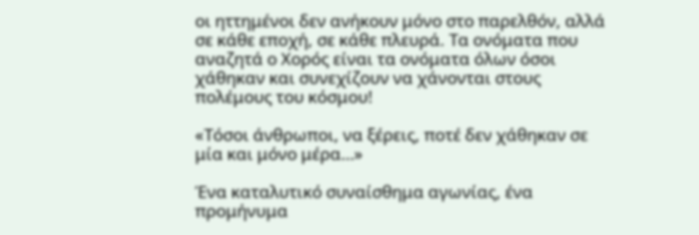οι ηττημένοι δεν ανήκουν μόνο στο παρελθόν, αλλά σε κάθε εποχή, σε κάθε πλευρά. Τα ονόματα που αναζητά ο Χορός είναι τα ονόματα όλων όσοι χάθηκαν και συνεχίζουν να χάνονται στους πολέμους του κόσμου!

«Τόσοι άνθρωποι, να ξέρεις, ποτέ δεν χάθηκαν σε μία και μόνο μέρα…»

Ένα καταλυτικό συναίσθημα αγωνίας, ένα προμήνυμα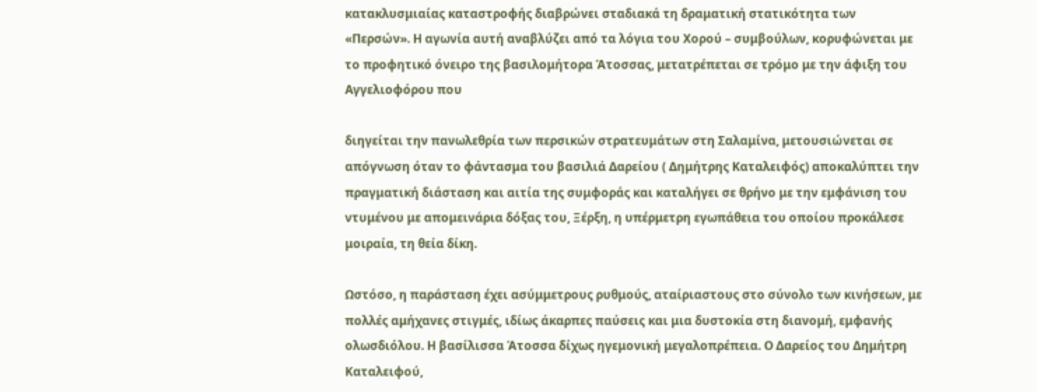κατακλυσμιαίας καταστροφής διαβρώνει σταδιακά τη δραματική στατικότητα των «Περσών». Η αγωνία αυτή αναβλύζει από τα λόγια του Χορού – συμβούλων, κορυφώνεται με το προφητικό όνειρο της βασιλομήτορα Άτοσσας, μετατρέπεται σε τρόμο με την άφιξη του Αγγελιοφόρου που

διηγείται την πανωλεθρία των περσικών στρατευμάτων στη Σαλαμίνα, μετουσιώνεται σε απόγνωση όταν το φάντασμα του βασιλιά Δαρείου ( Δημήτρης Καταλειφός) αποκαλύπτει την πραγματική διάσταση και αιτία της συμφοράς και καταλήγει σε θρήνο με την εμφάνιση του ντυμένου με απομεινάρια δόξας του, Ξέρξη, η υπέρμετρη εγωπάθεια του οποίου προκάλεσε μοιραία, τη θεία δίκη.

Ωστόσο, η παράσταση έχει ασύμμετρους ρυθμούς, αταίριαστους στο σύνολο των κινήσεων, με πολλές αμήχανες στιγμές, ιδίως άκαρπες παύσεις και μια δυστοκία στη διανομή, εμφανής ολωσδιόλου. Η βασίλισσα Άτοσσα δίχως ηγεμονική μεγαλοπρέπεια. Ο Δαρείος του Δημήτρη Καταλειφού,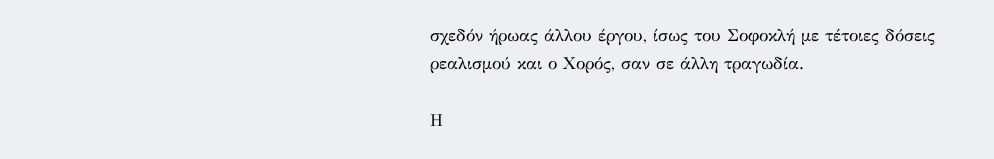σχεδόν ήρωας άλλου έργου, ίσως του Σοφοκλή με τέτοιες δόσεις ρεαλισμού και ο Χορός, σαν σε άλλη τραγωδία.

Η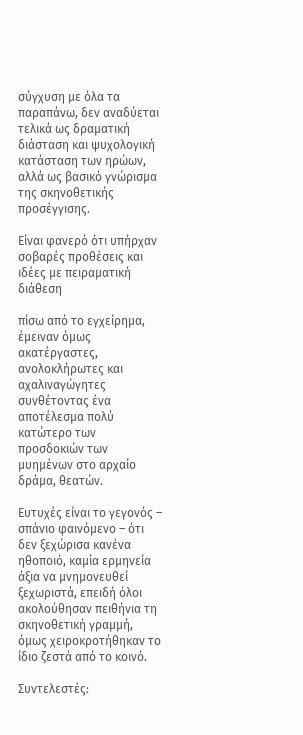σύγχυση με όλα τα παραπάνω, δεν αναδύεται τελικά ως δραματική διάσταση και ψυχολογική κατάσταση των ηρώων, αλλά ως βασικό γνώρισμα της σκηνοθετικής προσέγγισης.

Είναι φανερό ότι υπήρχαν σοβαρές προθέσεις και ιδέες με πειραματική διάθεση

πίσω από το εγχείρημα, έμειναν όμως ακατέργαστες, ανολοκλήρωτες και αχαλιναγώγητες συνθέτοντας ένα αποτέλεσμα πολύ κατώτερο των προσδοκιών των μυημένων στο αρχαίο δράμα, θεατών.

Ευτυχές είναι το γεγονός – σπάνιο φαινόμενο – ότι δεν ξεχώρισα κανένα ηθοποιό, καμία ερμηνεία άξια να μνημονευθεί ξεχωριστά, επειδή όλοι ακολούθησαν πειθήνια τη σκηνοθετική γραμμή, όμως χειροκροτήθηκαν το ίδιο ζεστά από το κοινό.

Συντελεστές: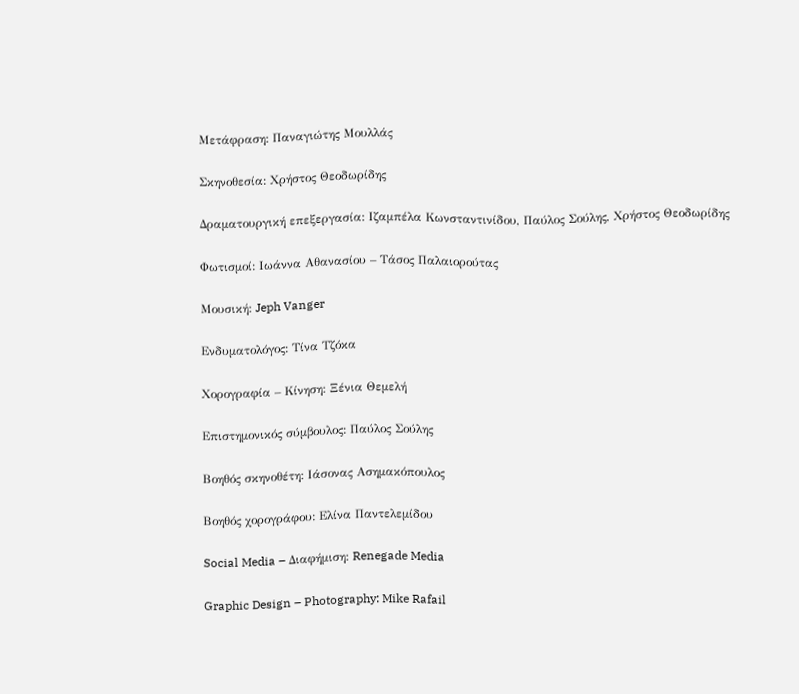Μετάφραση: Παναγιώτης Μουλλάς

Σκηνοθεσία: Χρήστος Θεοδωρίδης

Δραματουργική επεξεργασία: Ιζαμπέλα Κωνσταντινίδου, Παύλος Σούλης, Χρήστος Θεοδωρίδης

Φωτισμοί: Ιωάννα Αθανασίου – Τάσος Παλαιορούτας

Μουσική: Jeph Vanger

Ενδυματολόγος: Τίνα Τζόκα

Χορογραφία – Κίνηση: Ξένια Θεμελή

Επιστημονικός σύμβουλος: Παύλος Σούλης

Βοηθός σκηνοθέτη: Ιάσονας Ασημακόπουλος

Βοηθός χορογράφου: Ελίνα Παντελεμίδου

Social Media – Διαφήμιση: Renegade Media

Graphic Design – Photography: Mike Rafail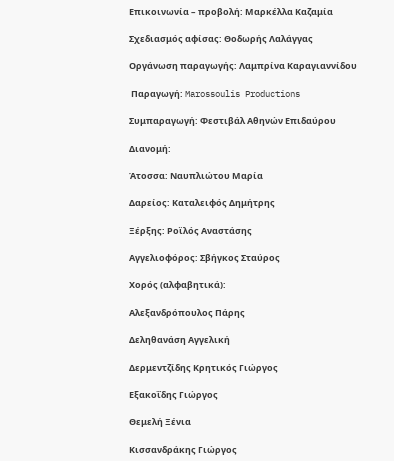Επικοινωνία – προβολή: Μαρκέλλα Καζαμία

Σχεδιασμός αφίσας: Θοδωρής Λαλάγγας

Οργάνωση παραγωγής: Λαμπρίνα Καραγιαννίδου

 Παραγωγή: Marossoulis Productions

Συμπαραγωγή: Φεστιβάλ Αθηνών Επιδαύρου

Διανομή:

Άτοσσα: Ναυπλιώτου Μαρία

Δαρείος: Καταλειφός Δημήτρης

Ξέρξης: Ροϊλός Αναστάσης

Αγγελιοφόρος: Σβήγκος Σταύρος

Χορός (αλφαβητικά):

Αλεξανδρόπουλος Πάρης

Δεληθανάση Αγγελική

Δερμεντζίδης Κρητικός Γιώργος

Εξακοΐδης Γιώργος

Θεμελή Ξένια

Κισσανδράκης Γιώργος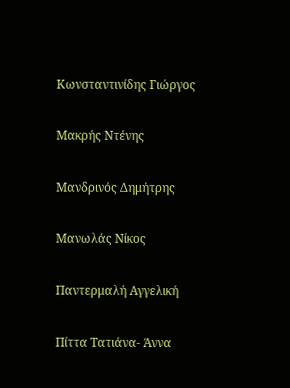Κωνσταντινίδης Γιώργος

Μακρής Ντένης

Μανδρινός Δημήτρης

Μανωλάς Νίκος

Παντερμαλή Αγγελική

Πίττα Τατιάνα- Άννα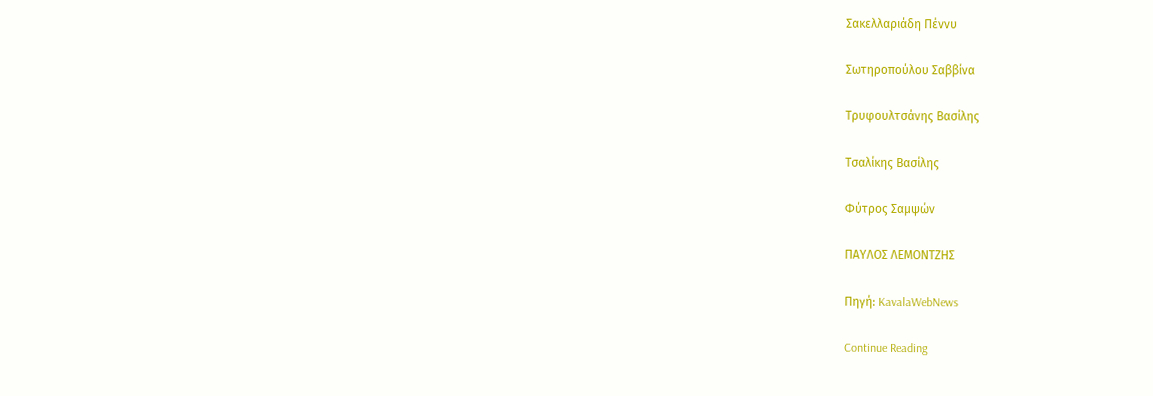Σακελλαριάδη Πέννυ

Σωτηροπούλου Σαββίνα

Τρυφουλτσάνης Βασίλης

Τσαλίκης Βασίλης

Φύτρος Σαμψών

ΠΑΥΛΟΣ ΛΕΜΟΝΤΖΗΣ

Πηγή: KavalaWebNews

Continue Reading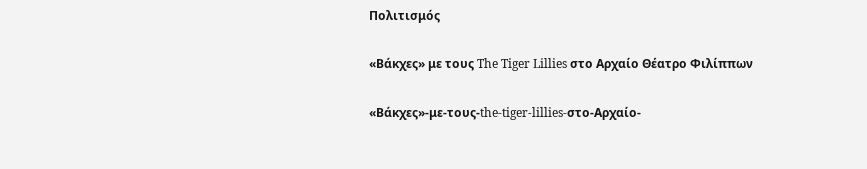Πολιτισμός

«Βάκχες» με τους The Tiger Lillies στο Αρχαίο Θέατρο Φιλίππων

«Βάκχες»-με-τους-the-tiger-lillies-στο-Αρχαίο-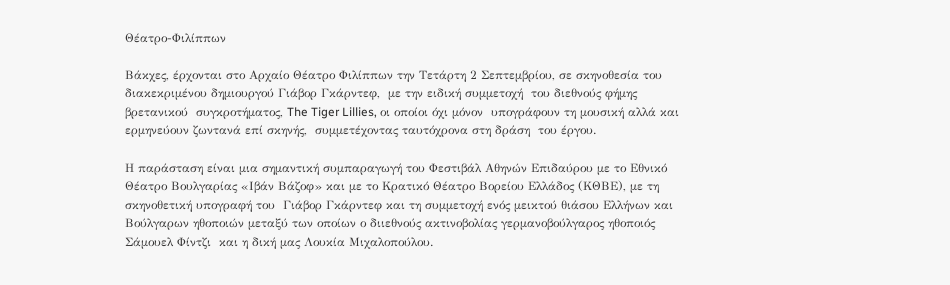Θέατρο-Φιλίππων

Βάκχες, έρχονται στο Αρχαίο Θέατρο Φιλίππων την Τετάρτη 2 Σεπτεμβρίου, σε σκηνοθεσία του διακεκριμένου δημιουργού Γιάβορ Γκάρντεφ,  με την ειδική συμμετοχή  του διεθνούς φήμης βρετανικού  συγκροτήματος, The Tiger Lillies, οι οποίοι όχι μόνον  υπογράφουν τη μουσική αλλά και ερμηνεύουν ζωντανά επί σκηνής,  συμμετέχοντας ταυτόχρονα στη δράση  του έργου.

Η παράσταση είναι μια σημαντική συμπαραγωγή του Φεστιβάλ Αθηνών Επιδαύρου με το Εθνικό Θέατρο Βουλγαρίας «Ιβάν Βάζοφ» και με το Κρατικό Θέατρο Βορείου Ελλάδος (ΚΘΒΕ), με τη σκηνοθετική υπογραφή του  Γιάβορ Γκάρντεφ και τη συμμετοχή ενός μεικτού θιάσου Ελλήνων και Βούλγαρων ηθοποιών μεταξύ των οποίων ο διιεθνούς ακτινοβολίας γερμανοβούλγαρος ηθοποιός Σάμουελ Φίντζι  και η δική μας Λουκία Μιχαλοπούλου.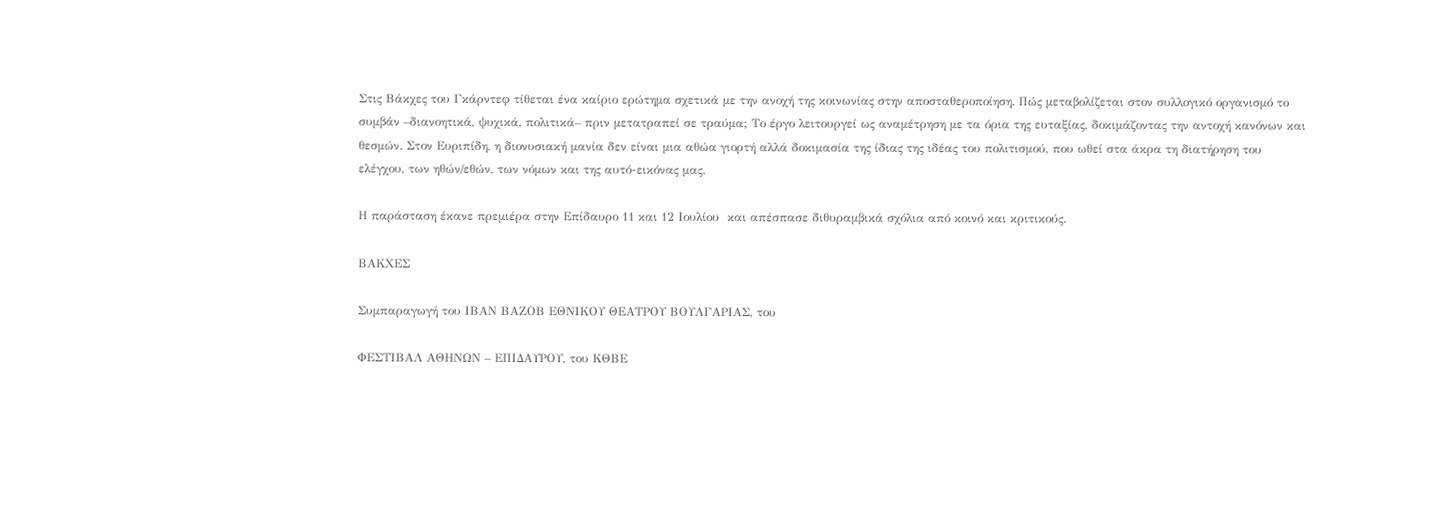Στις Βάκχες του Γκάρντεφ τίθεται ένα καίριο ερώτημα σχετικά με την ανοχή της κοινωνίας στην αποσταθεροποίηση. Πώς μεταβολίζεται στον συλλογικό οργανισμό το συμβάν –διανοητικά, ψυχικά, πολιτικά– πριν μετατραπεί σε τραύμα; Το έργο λειτουργεί ως αναμέτρηση με τα όρια της ευταξίας, δοκιμάζοντας την αντοχή κανόνων και θεσμών. Στον Ευριπίδη, η διονυσιακή μανία δεν είναι μια αθώα γιορτή αλλά δοκιμασία της ίδιας της ιδέας του πολιτισμού, που ωθεί στα άκρα τη διατήρηση του ελέγχου, των ηθών/εθών, των νόμων και της αυτό-εικόνας μας.

Η παράσταση έκανε πρεμιέρα στην Επίδαυρο 11 και 12 Ιουλίου  και απέσπασε διθυραμβικά σχόλια από κοινό και κριτικούς.

ΒΑΚΧΕΣ

Συμπαραγωγή του ΙΒΑΝ ΒΑΖΟΒ ΕΘΝΙΚΟΥ ΘΕΑΤΡΟΥ ΒΟΥΛΓΑΡΙΑΣ, του

ΦΕΣΤΙΒΑΛ ΑΘΗΝΩΝ – ΕΠΙΔΑΥΡΟΥ, του ΚΘΒΕ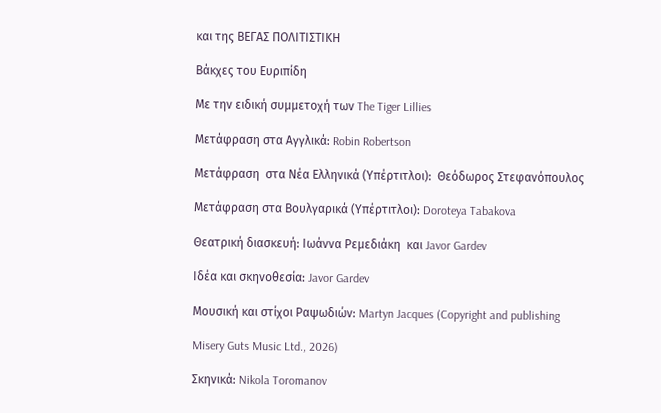και της ΒΕΓΑΣ ΠΟΛΙΤΙΣΤΙΚΗ

Βάκχες του Ευριπίδη

Με την ειδική συμμετοχή των The Tiger Lillies

Μετάφραση στα Αγγλικά: Robin Robertson

Μετάφραση  στα Νέα Ελληνικά (Υπέρτιτλοι):  Θεόδωρος Στεφανόπουλος

Μετάφραση στα Βουλγαρικά (Υπέρτιτλοι): Doroteya Tabakova

Θεατρική διασκευή: Ιωάννα Ρεμεδιάκη  και Javor Gardev

Ιδέα και σκηνοθεσία: Javor Gardev

Μουσική και στίχοι Ραψωδιών: Martyn Jacques (Copyright and publishing

Misery Guts Music Ltd., 2026)

Σκηνικά: Nikola Toromanov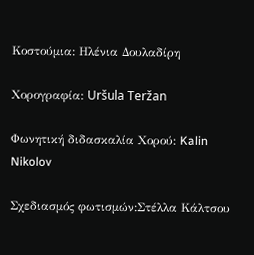Κοστούμια: Ηλένια Δουλαδίρη

Χορογραφία: Uršula Teržan

Φωνητική διδασκαλία Χορού: Kalin Nikolov

Σχεδιασμός φωτισμών:Στέλλα Κάλτσου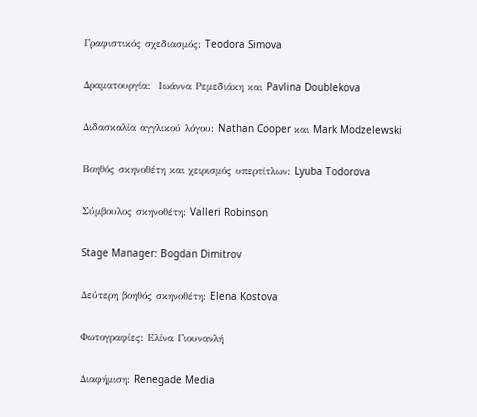Γραφιστικός σχεδιασμός: Teodora Simova

Δραματουργία:  Ιωάννα Ρεμεδιάκη και Pavlina Doublekova

Διδασκαλία αγγλικού λόγου: Nathan Cooper και Mark Modzelewski

Βοηθός σκηνοθέτη και χειρισμός υπερτίτλων: Lyuba Todorova

Σύμβουλος σκηνοθέτη: Valleri Robinson

Stage Manager: Bogdan Dimitrov

Δεύτερη βοηθός σκηνοθέτη: Elena Kostova

Φωτογραφίες: Ελίνα Γιουνανλή

Διαφήμιση: Renegade Media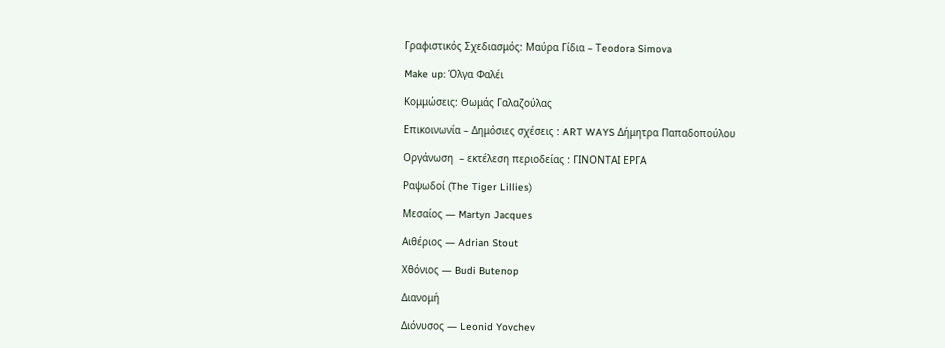Γραφιστικός Σχεδιασμός: Μαύρα Γίδια – Τeodora Simova

Make up: Όλγα Φαλέι

Κομμώσεις: Θωμάς Γαλαζούλας

Επικοινωνία – Δημόσιες σχέσεις : ART WAYS Δήμητρα Παπαδοπούλου

Οργάνωση  – εκτέλεση περιοδείας : ΓΙΝΟΝΤΑΙ ΕΡΓΑ

Ραψωδοί (The Tiger Lillies)

Μεσαίος — Martyn Jacques

Aιθέριος — Adrian Stout

Χθόνιος — Budi Butenop

Διανομή

Διόνυσος — Leonid Yovchev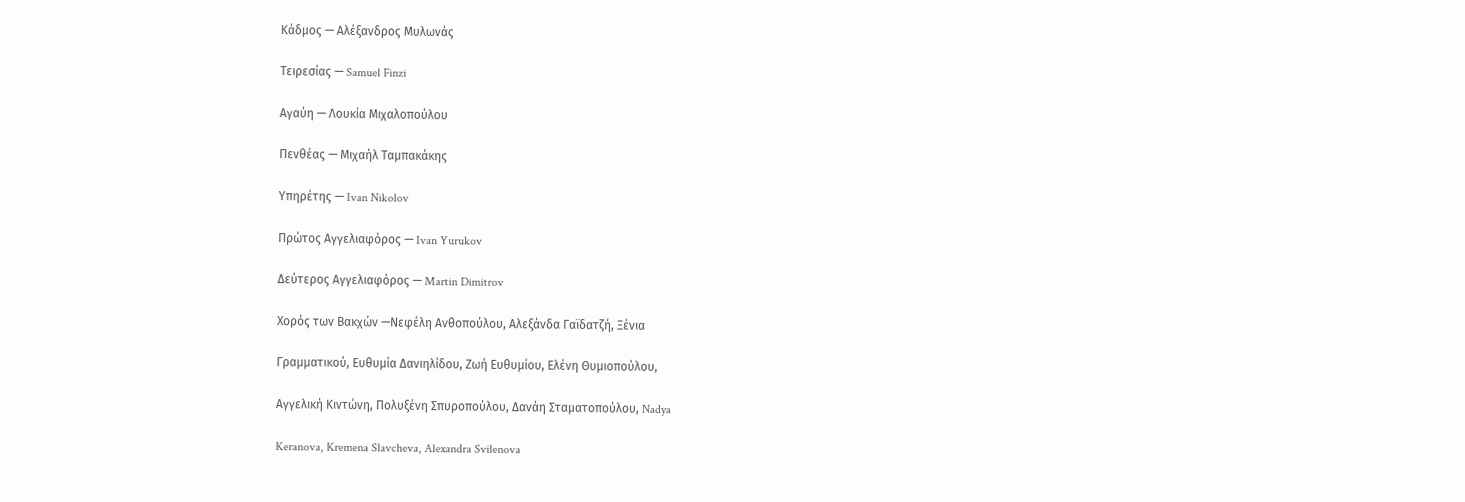Κάδμος — Αλέξανδρος Μυλωνάς

Τειρεσίας — Samuel Finzi

Αγαύη — Λουκία Μιχαλοπούλου

Πενθέας — Mιχαήλ Ταμπακάκης

Υπηρέτης — Ivan Nikolov

Πρώτος Αγγελιαφόρος — Ivan Yurukov

Δεύτερος Αγγελιαφόρος — Martin Dimitrov

Χορός των Βακχών —Νεφέλη Ανθοπούλου, Aλεξάνδα Γαϊδατζή, Ξένια

Γραμματικού, Ευθυμία Δανιηλίδου, Ζωή Ευθυμίου, Ελένη Θυμιοπούλου,

Αγγελική Κιντώνη, Πολυξένη Σπυροπούλου, Δανάη Σταματοπούλου, Nadya

Keranova, Kremena Slavcheva, Alexandra Svilenova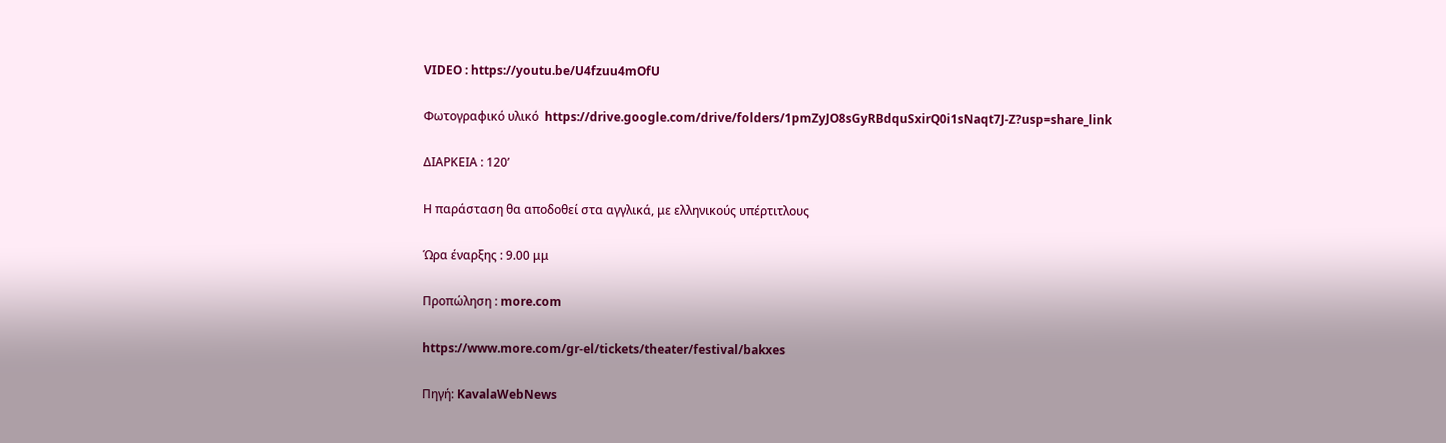VIDEO : https://youtu.be/U4fzuu4mOfU

Φωτογραφικό υλικό  https://drive.google.com/drive/folders/1pmZyJO8sGyRBdquSxirQ0i1sNaqt7J-Z?usp=share_link

ΔΙΑΡΚΕΙΑ : 120’

Η παράσταση θα αποδοθεί στα αγγλικά, με ελληνικούς υπέρτιτλους

Ώρα έναρξης : 9.00 μμ

Προπώληση : more.com

https://www.more.com/gr-el/tickets/theater/festival/bakxes

Πηγή: KavalaWebNews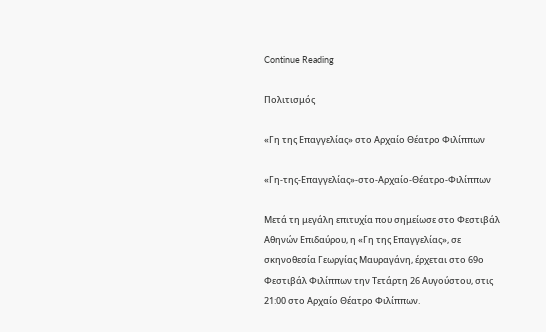Continue Reading

Πολιτισμός

«Γη της Επαγγελίας» στο Αρχαίο Θέατρο Φιλίππων

«Γη-της-Επαγγελίας»-στο-Αρχαίο-Θέατρο-Φιλίππων

Μετά τη μεγάλη επιτυχία που σημείωσε στο Φεστιβάλ Αθηνών Επιδαύρου, η «Γη της Επαγγελίας», σε σκηνοθεσία Γεωργίας Μαυραγάνη, έρχεται στο 69ο Φεστιβάλ Φιλίππων την Τετάρτη 26 Αυγούστου, στις 21:00 στο Αρχαίο Θέατρο Φιλίππων.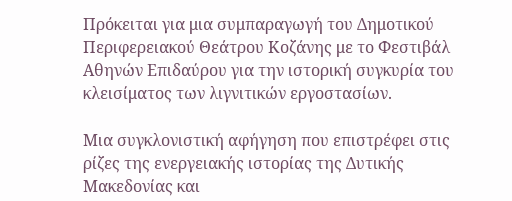Πρόκειται για μια συμπαραγωγή του Δημοτικού Περιφερειακού Θεάτρου Κοζάνης με το Φεστιβάλ Αθηνών Επιδαύρου για την ιστορική συγκυρία του κλεισίματος των λιγνιτικών εργοστασίων.

Μια συγκλονιστική αφήγηση που επιστρέφει στις ρίζες της ενεργειακής ιστορίας της Δυτικής Μακεδονίας και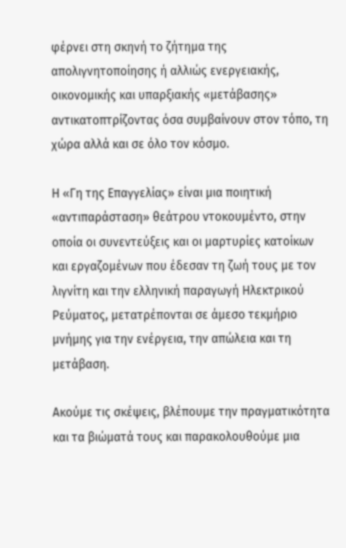φέρνει στη σκηνή το ζήτημα της απολιγνητοποίησης ή αλλιώς ενεργειακής, οικονομικής και υπαρξιακής «μετάβασης» αντικατοπτρίζοντας όσα συμβαίνουν στον τόπο, τη χώρα αλλά και σε όλο τον κόσμο.

Η «Γη της Επαγγελίας» είναι μια ποιητική «αντιπαράσταση» θεάτρου ντοκουμέντο, στην οποία οι συνεντεύξεις και οι μαρτυρίες κατοίκων και εργαζομένων που έδεσαν τη ζωή τους με τον λιγνίτη και την ελληνική παραγωγή Ηλεκτρικού Ρεύματος, μετατρέπονται σε άμεσο τεκμήριο μνήμης για την ενέργεια, την απώλεια και τη μετάβαση.

Ακούμε τις σκέψεις, βλέπουμε την πραγματικότητα και τα βιώματά τους και παρακολουθούμε μια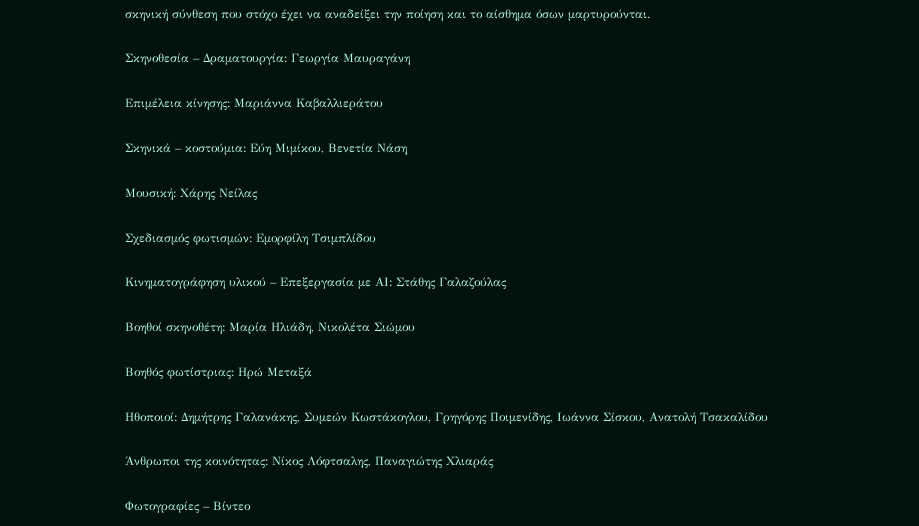σκηνική σύνθεση που στόχο έχει να αναδείξει την ποίηση και το αίσθημα όσων μαρτυρούνται.

Σκηνοθεσία – Δραματουργία: Γεωργία Μαυραγάνη

Επιμέλεια κίνησης: Μαριάννα Καβαλλιεράτου

Σκηνικά – κοστούμια: Εύη Μιμίκου, Βενετία Νάση

Μουσική: Χάρης Νείλας

Σχεδιασμός φωτισμών: Εμορφίλη Τσιμπλίδου

Κινηματογράφηση υλικού – Επεξεργασία με ΑΙ: Στάθης Γαλαζούλας

Βοηθοί σκηνοθέτη: Μαρία Ηλιάδη, Νικολέτα Σιώμου

Βοηθός φωτίστριας: Ηρώ Μεταξά

Ηθοποιοί: Δημήτρης Γαλανάκης, Συμεών Κωστάκογλου, Γρηγόρης Ποιμενίδης, Ιωάννα Σίσκου, Ανατολή Τσακαλίδου

Άνθρωποι της κοινότητας: Νίκος Λόφτσαλης, Παναγιώτης Χλιαράς

Φωτογραφίες – Βίντεο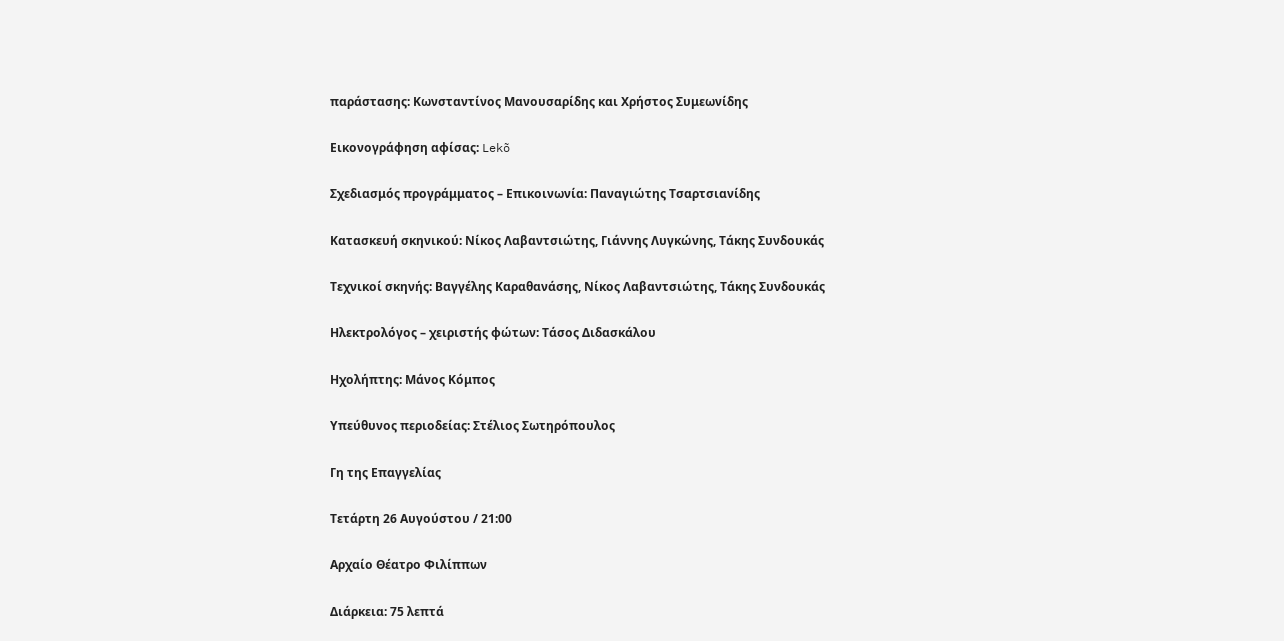παράστασης: Κωνσταντίνος Μανουσαρίδης και Χρήστος Συμεωνίδης

Εικονογράφηση αφίσας: Lekõ

Σχεδιασμός προγράμματος – Επικοινωνία: Παναγιώτης Τσαρτσιανίδης

Κατασκευή σκηνικού: Νίκος Λαβαντσιώτης, Γιάννης Λυγκώνης, Τάκης Συνδουκάς

Τεχνικοί σκηνής: Βαγγέλης Καραθανάσης, Νίκος Λαβαντσιώτης, Τάκης Συνδουκάς

Ηλεκτρολόγος – χειριστής φώτων: Τάσος Διδασκάλου

Ηχολήπτης: Μάνος Κόμπος

Υπεύθυνος περιοδείας: Στέλιος Σωτηρόπουλος

Γη της Επαγγελίας

Τετάρτη 26 Αυγούστου / 21:00

Αρχαίο Θέατρο Φιλίππων

Διάρκεια: 75 λεπτά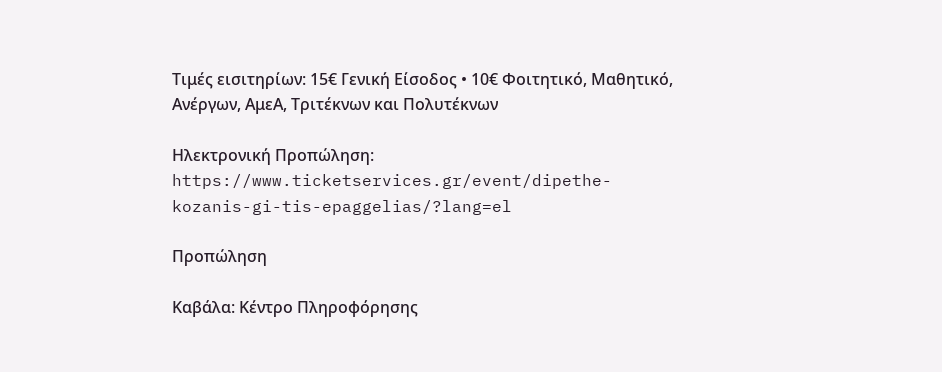Τιμές εισιτηρίων: 15€ Γενική Είσοδος • 10€ Φοιτητικό, Μαθητικό, Ανέργων, ΑμεΑ, Τριτέκνων και Πολυτέκνων

Ηλεκτρονική Προπώληση: https://www.ticketservices.gr/event/dipethe-kozanis-gi-tis-epaggelias/?lang=el

Προπώληση

Καβάλα: Κέντρο Πληροφόρησης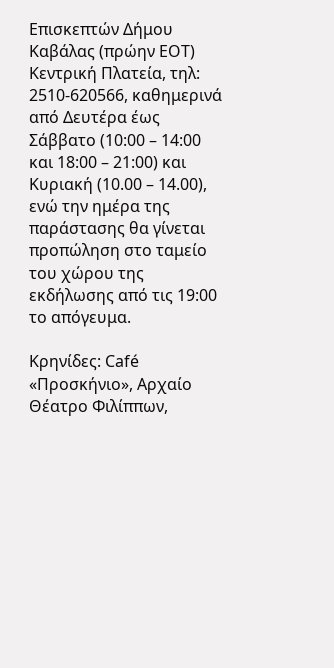Επισκεπτών Δήμου Καβάλας (πρώην ΕΟΤ) Κεντρική Πλατεία, τηλ: 2510-620566, καθημερινά από Δευτέρα έως Σάββατο (10:00 – 14:00 και 18:00 – 21:00) και Κυριακή (10.00 – 14.00), ενώ την ημέρα της παράστασης θα γίνεται προπώληση στο ταμείο του χώρου της εκδήλωσης από τις 19:00 το απόγευμα.

Κρηνίδες: Café «Προσκήνιο», Αρχαίο Θέατρο Φιλίππων,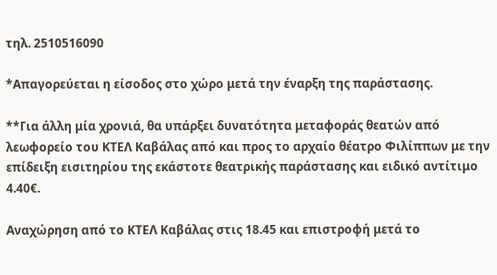τηλ. 2510516090

*Απαγορεύεται η είσοδος στο χώρο μετά την έναρξη της παράστασης.

**Για άλλη μία χρονιά, θα υπάρξει δυνατότητα μεταφοράς θεατών από λεωφορείο του ΚΤΕΛ Καβάλας από και προς το αρχαίο θέατρο Φιλίππων με την επίδειξη εισιτηρίου της εκάστοτε θεατρικής παράστασης και ειδικό αντίτιμο 4.40€.

Αναχώρηση από το ΚΤΕΛ Καβάλας στις 18.45 και επιστροφή μετά το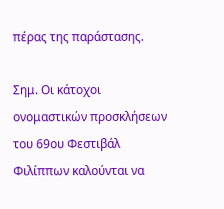πέρας της παράστασης.

Σημ. Οι κάτοχοι ονομαστικών προσκλήσεων του 69ου Φεστιβάλ Φιλίππων καλούνται να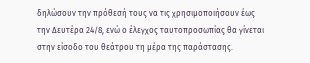δηλώσουν την πρόθεσή τους να τις χρησιμοποιήσουν έως την Δευτέρα 24/8, ενώ ο έλεγχος ταυτοπροσωπίας θα γίνεται στην είσοδο του θεάτρου τη μέρα της παράστασης.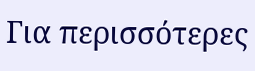Για περισσότερες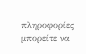πληροφορίες μπορείτε να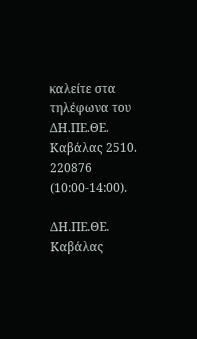καλείτε στα τηλέφωνα του ΔΗ.ΠΕ.ΘΕ. Καβάλας 2510. 220876 (10:00-14:00).

ΔΗ.ΠΕ.ΘΕ. Καβάλας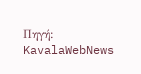Πηγή: KavalaWebNews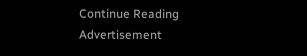Continue Reading
Advertisement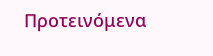Προτεινόμενα